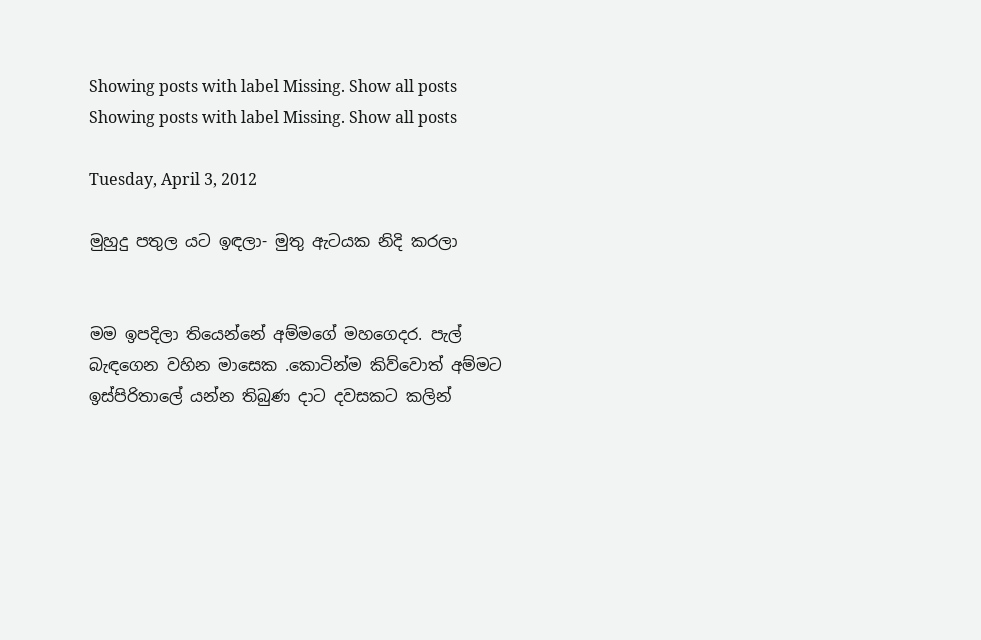Showing posts with label Missing. Show all posts
Showing posts with label Missing. Show all posts

Tuesday, April 3, 2012

මුහුදු පතුල යට ඉඳලා- මුතු ඇටයක නිදි කරලා


මම ඉපදිලා තියෙන්නේ අම්මගේ මහගෙදර. පැල් බැඳගෙන වහින මාසෙක .කොටින්ම කිව්වොත් අම්මට ඉස්පිරිතාලේ යන්න තිබුණ දාට දවසකට කලින්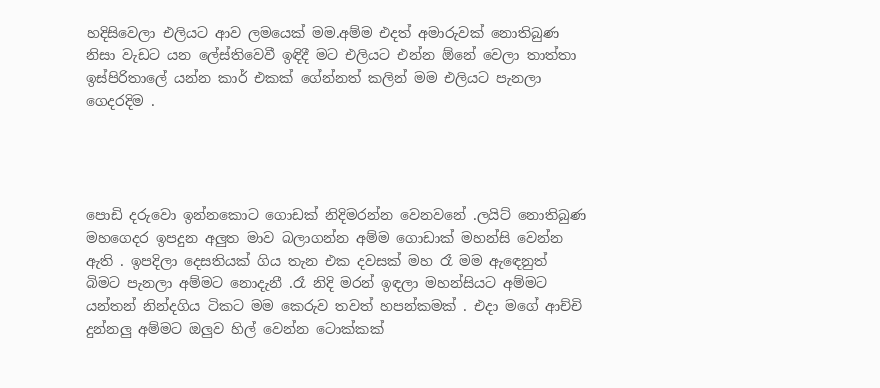හදිසිවෙලා එලියට ආව ලමයෙක් මම.අම්ම එදත් අමාරුවක් නොතිබුණ නිසා වැඩට යන ලේස්තිවෙවී ඉඳිදී මට එලියට එන්න ඕනේ වෙලා තාත්තා ඉස්පිරිතාලේ යන්න කාර් එකක් ගේන්නත් කලින් මම එලියට පැනලා ගෙදරදිම .




පොඩි දරුවො ඉන්නකොට ගොඩක් නිදිමරන්න වෙනවනේ .ලයිට් නොතිබුණ මහගෙදර ඉපදුන අලුත මාව බලාගන්න අම්ම ගොඩාක් මහන්සි වෙන්න ඇති . ඉපදිලා දෙසතියක් ගිය තැන එක දවසක් මහ රෑ මම ඇඳෙනුත් බිමට පැනලා අම්මට නොදැනී .රෑ නිදි මරන් ඉඳලා මහන්සියට අම්මට යන්තන් නින්දගිය ටිකට මම කෙරුව තවත් හපන්කමක් . එදා මගේ ආච්චි  දුන්නලු අම්මට ඔලුව හිල් වෙන්න ටොක්කක්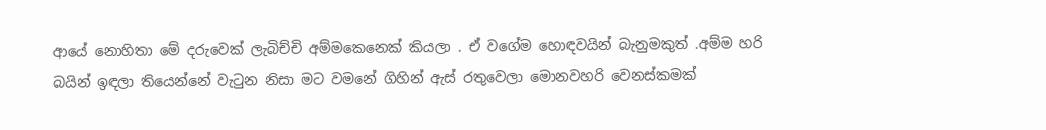ආයේ නොහිතා මේ දරුවෙක් ලැබිච්චි අම්මකෙනෙක් කියලා . ඒ වගේම හොඳවයින් බැනුමකුත් .අම්ම හරි බයින් ඉඳලා තියෙන්නේ වැටුන නිසා මට වමනේ ගිහින් ඇස් රතුවෙලා මොනවහරි වෙනස්කමක්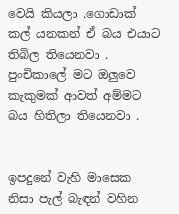වෙයි කියලා .ගොඩාක් කල් යනකන් ඒ බය එයාට තිබිල තියෙනවා . පුංචිකාලේ මට ඔලුවෙ කැකුමක් ආවත් අම්මට බය හිතිලා තියෙනවා .


ඉපදුනේ වැහි මාසෙක නිසා පැල් බැඳන් වහින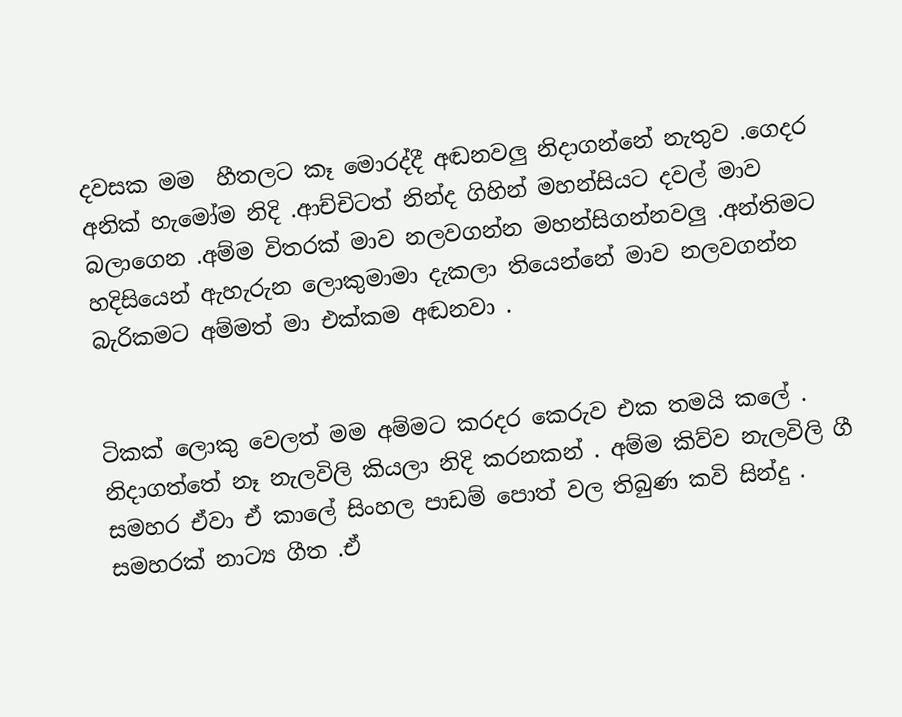දවසක මම  හීතලට කෑ මොරද්දී අඬනවලු නිදාගන්නේ නැතුව .ගෙදර අනික් හැමෝම නිදි .ආච්චිටත් නින්ද ගිහින් මහන්සියට දවල් මාව බලාගෙන .අම්ම විතරක් මාව නලවගන්න මහන්සිගන්නවලු .අන්තිමට හදිසියෙන් ඇහැරුන ලොකුමාමා දැකලා තියෙන්නේ මාව නලවගන්න බැරිකමට අම්මත් මා එක්කම අඬනවා .


ටිකක් ලොකු වෙලත් මම අම්මට කරදර කෙරුව එක තමයි කලේ . නිදාගත්තේ නෑ නැලවිලි කියලා නිදි කරනකන් . අම්ම කිව්ව නැලවිලි ගී සමහර ඒවා ඒ කාලේ සිංහල පාඩම් පොත් වල තිබුණ කවි සින්දු . සමහරක් නාට්‍ය ගීත .ඒ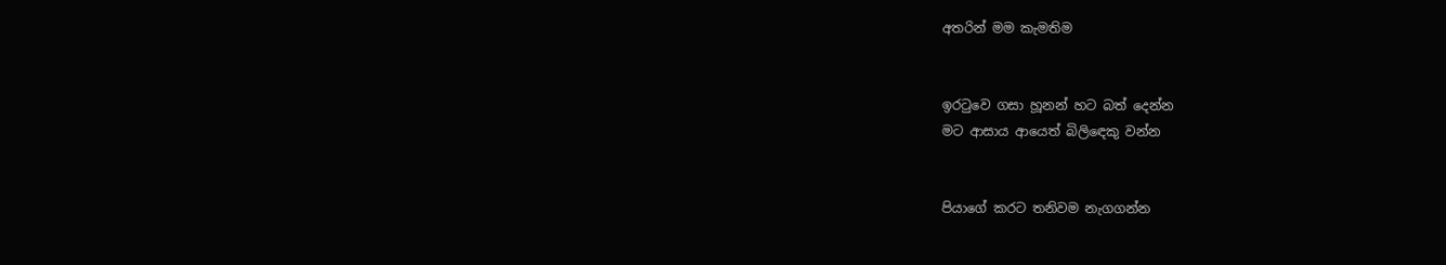අතරින් මම කැමතිම


ඉරටුවෙ ගසා හූනන් හට බත් දෙන්න
මට ආසාය ආයෙත් බිලිඳෙකු වන්න


පියාගේ කරට තනිවම නැගගන්න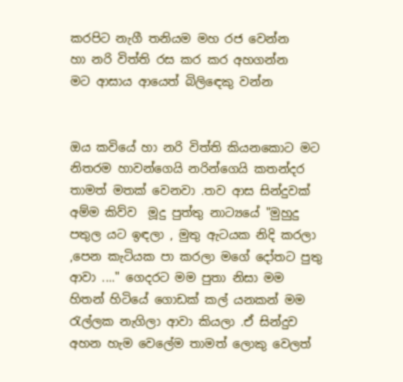කරපිට නැගී තනියම මහ රජ වෙන්න
හා නරි විත්ති රස කර කර අහගන්න
මට ආසාය ආයෙත් බිලිඳෙකු වන්න


ඔය කවියේ හා නරි විත්ති කියනකොට මට නිතරම හාවන්ගෙයි නරින්ගෙයි කතන්දර තාමත් මතක් වෙනවා .තව ආස සින්දුවක් අම්ම කිව්ව  මූදු පුත්තු නාට්‍යයේ "මුහුදු පතුල යට ඉඳලා , මුතු ඇටයක නිදි කරලා ,පෙන කැටියක පා කරලා මගේ දෝතට පුතු ආවා ...." ගෙදරට මම පුතා නිසා මම හිතන් හිටියේ ගොඩක් කල් යනකන් මම රැල්ලක නැගිලා ආවා කියලා .ඒ සින්දුව අහන හැම වෙලේම තාමත් ලොකු වෙලත්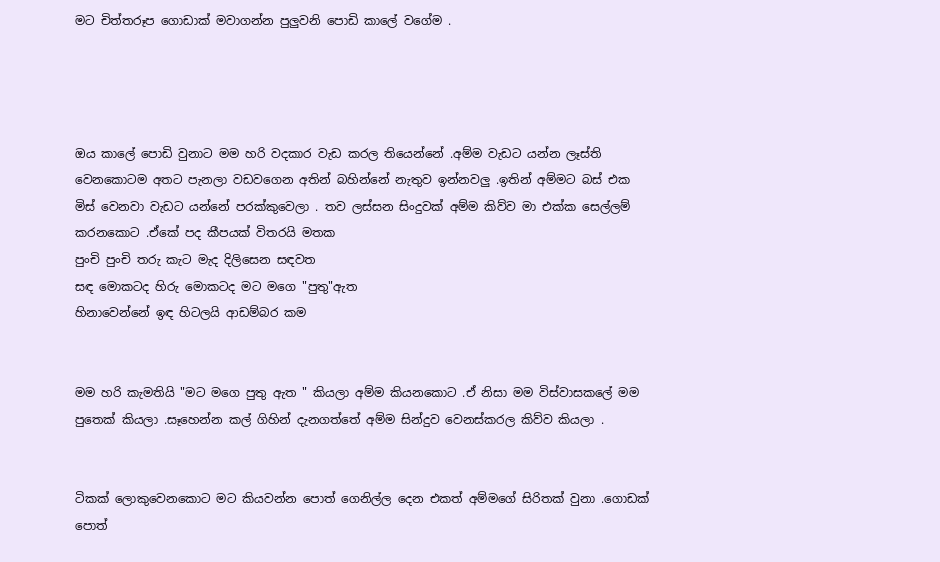මට චිත්තරූප ගොඩාක් මවාගන්න පුලුවනි පොඩි කාලේ වගේම .




ඔය කාලේ පොඩි වුනාට මම හරි වදකාර වැඩ කරල තියෙන්නේ .අම්ම වැඩට යන්න ලෑස්ති වෙනකොටම අතට පැනලා වඩවගෙන අතින් බහින්නේ නැතුව ඉන්නවලු .ඉතින් අම්මට බස් එක මිස් වෙනවා වැඩට යන්නේ පරක්කුවෙලා . තව ලස්සන සිංදුවක් අම්ම කිව්ව මා එක්ක සෙල්ලම් කරනකොට .ඒකේ පද කීපයක් විතරයි මතක
පුංචි පුංචි තරු කැට මැද දිලිසෙන සඳවත
සඳ මොකටද හිරු මොකටද මට මගෙ "පුතු"ඇත
හිනාවෙන්නේ ඉඳ හිටලයි ආඩම්බර කම


මම හරි කැමතියි "මට මගෙ පුතු ඇත " කියලා අම්ම කියනකොට .ඒ නිසා මම විස්වාසකලේ මම පුතෙක් කියලා .සෑහෙන්න කල් ගිහින් දැනගත්තේ අම්ම සින්දුව වෙනස්කරල කිව්ව කියලා .


ටිකක් ලොකුවෙනකොට මට කියවන්න පොත් ගෙනිල්ල දෙන එකත් අම්මගේ සිරිතක් වුනා .ගොඩක් පොත්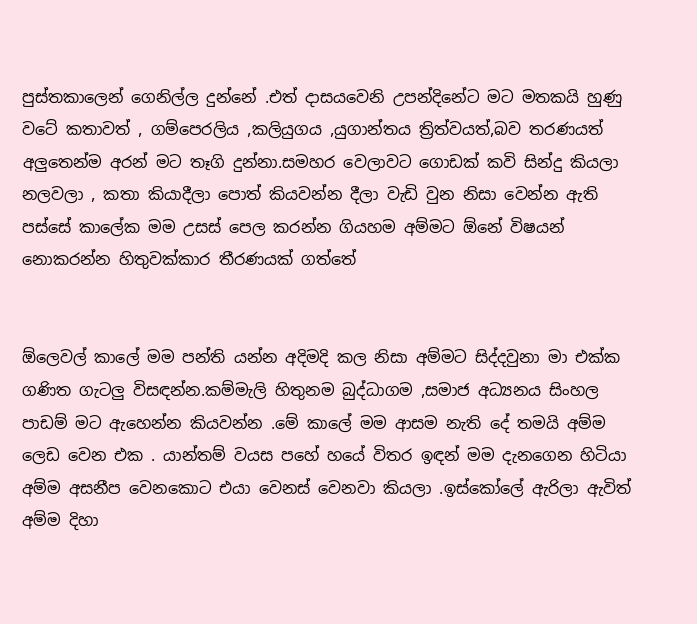පුස්තකාලෙන් ගෙනිල්ල දුන්නේ .එත් දාසයවෙනි උපන්දිනේට මට මතකයි හුණු වටේ කතාවත් , ගම්පෙරලිය ,කලියුගය ,යුගාන්තය ත්‍රිත්වයත්,බව තරණයත් අලුතෙන්ම අරන් මට තෑගි දුන්නා.සමහර වෙලාවට ගොඩක් කවි සින්දු කියලා නලවලා , කතා කියාදීලා පොත් කියවන්න දීලා වැඩි වුන නිසා වෙන්න ඇති පස්සේ කාලේක මම උසස් පෙල කරන්න ගියහම අම්මට ඕනේ විෂයන් නොකරන්න හිතුවක්කාර තීරණයක් ගත්තේ


ඕලෙවල් කාලේ මම පන්ති යන්න අදිමදි කල නිසා අම්මට සිද්දවුනා මා එක්ක ගණිත ගැටලු විසඳන්න.කම්මැලි හිතුනම බුද්ධාගම ,සමාජ අධ්‍යනය සිංහල පාඩම් මට ඇහෙන්න කියවන්න .මේ කාලේ මම ආසම නැති දේ තමයි අම්ම ලෙඩ වෙන එක . යාන්තම් වයස පහේ හයේ විතර ඉඳන් මම දැනගෙන හිටියා අම්ම අසනීප වෙනකොට එයා වෙනස් වෙනවා කියලා .ඉස්කෝලේ ඇරිලා ඇවිත් අම්ම දිහා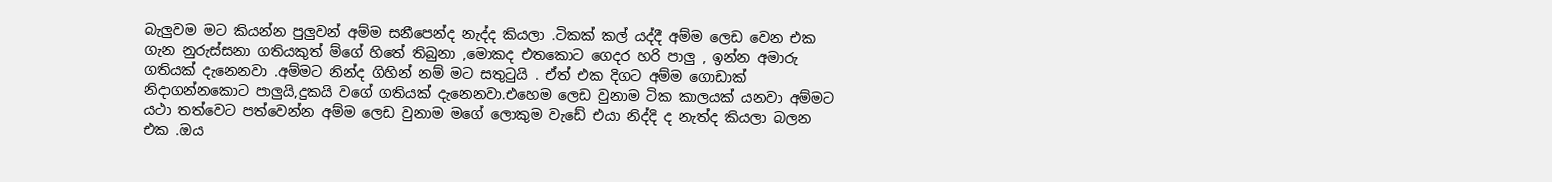බැලුවම මට කියන්න පුලුවන් අම්ම සනීපෙන්ද නැද්ද කියලා .ටිකක් කල් යද්දී අම්ම ලෙඩ වෙන එක ගැන නුරුස්සනා ගතියකුත් ම්ගේ හිතේ තිබුනා ,මොකද එතකොට ගෙදර හරි පාලු , ඉන්න අමාරු ගතියක් දැනෙනවා .අම්මට නින්ද ගිහින් නම් මට සතුටුයි . ඒත් එක දිගට අම්ම ගොඩාක් නිදාගන්නකොට පාලුයි,දුකයි වගේ ගතියක් දැනෙනවා.එහෙම ලෙඩ වුනාම ටික කාලයක් යනවා අම්මට යථා තත්වෙට පත්වෙන්න අම්ම ලෙඩ වුනාම මගේ ලොකුම වැඩේ එයා නිද්දි ද නැත්ද කියලා බලන එක .ඔය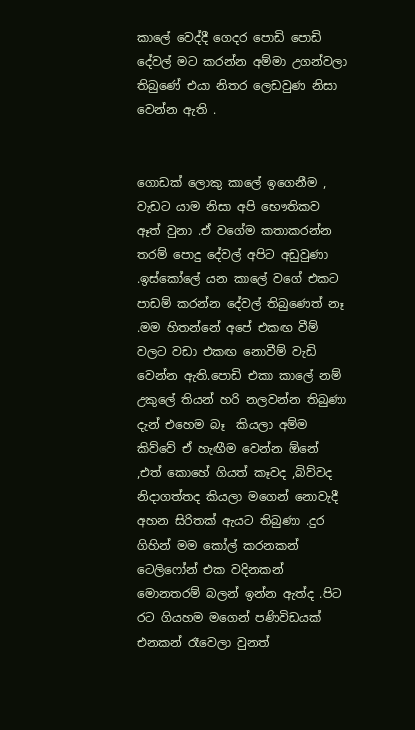කාලේ වෙද්දී ගෙදර පොඩි පොඩි දේවල් මට කරන්න අම්මා උගන්වලා තිබුණේ එයා නිතර ලෙඩවුණ නිසා වෙන්න ඇති .


ගොඩක් ලොකු කාලේ ඉගෙනීම , වැඩට යාම නිසා අපි භෞතිකව ඈත් වුනා .ඒ වගේම කතාකරන්න තරම් පොදු දේවල් අපිට අඩුවුණා .ඉස්කෝලේ යන කාලේ වගේ එකට පාඩම් කරන්න දේවල් තිබුණෙත් නෑ .මම හිතන්නේ අපේ එකඟ වීම් වලට වඩා එකඟ නොවීම් වැඩි වෙන්න ඇති.පොඩි එකා කාලේ නම් උකුලේ තියන් හරි නලවන්න තිබුණා දැන් එහෙම බෑ  කියලා අම්ම කිව්වේ ඒ හැඟීම වෙන්න ඕනේ ,එත් කොහේ ගියත් කෑවද ,බිව්වද නිදාගත්තද කියලා මගෙන් නොවැදී අහන සිරිතක් ඇයට තිබුණා .දුර ගිහින් මම කෝල් කරනකන් ටෙලිෆෝන් එක වදිනකන් මොනතරම් බලන් ඉන්න ඇත්ද .පිට රට ගියහම මගෙන් පණිවිඩයක් එනකන් රෑවෙලා වුනත්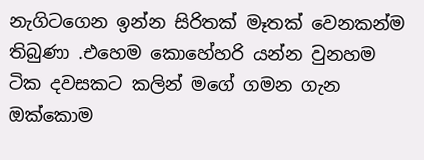නැගිටගෙන ඉන්න සිරිතක් මෑතක් වෙනකන්ම තිබුණා .එහෙම කොහේහරි යන්න වුනහම ටික දවසකට කලින් මගේ ගමන ගැන ඔක්කොම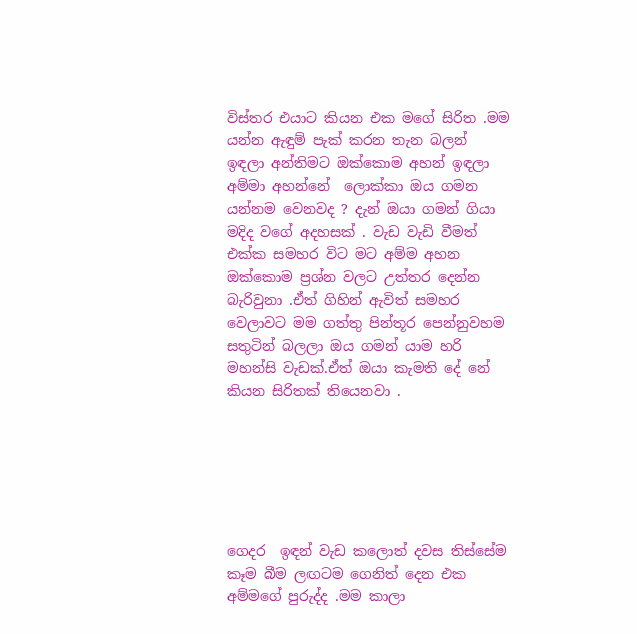විස්තර එයාට කියන එක මගේ සිරිත .මම යන්න ඇඳුම් පැක් කරන තැන බලන් ඉඳලා අන්තිමට ඔක්කොම අහන් ඉඳලා අම්මා අහන්නේ  ලොක්කා ඔය ගමන යන්නම වෙනවද ? දැන් ඔයා ගමන් ගියා මදිද වගේ අදහසක් . වැඩ වැඩි වීමත් එක්ක සමහර විට මට අම්ම අහන ඔක්කොම ප්‍රශ්න වලට උත්තර දෙන්න බැරිවුනා .ඒත් ගිහින් ඇවිත් සමහර වෙලාවට මම ගත්තු පින්තූර පෙන්නුවහම සතුටින් බලලා ඔය ගමන් යාම හරි මහන්සි වැඩක්.ඒත් ඔයා කැමති දේ නේ කියන සිරිතක් තියෙනවා .






ගෙදර  ඉඳන් වැඩ කලොත් දවස තිස්සේම කෑම බීම ලඟටම ගෙනිත් දෙන එක අම්මගේ පුරුද්ද .මම කාලා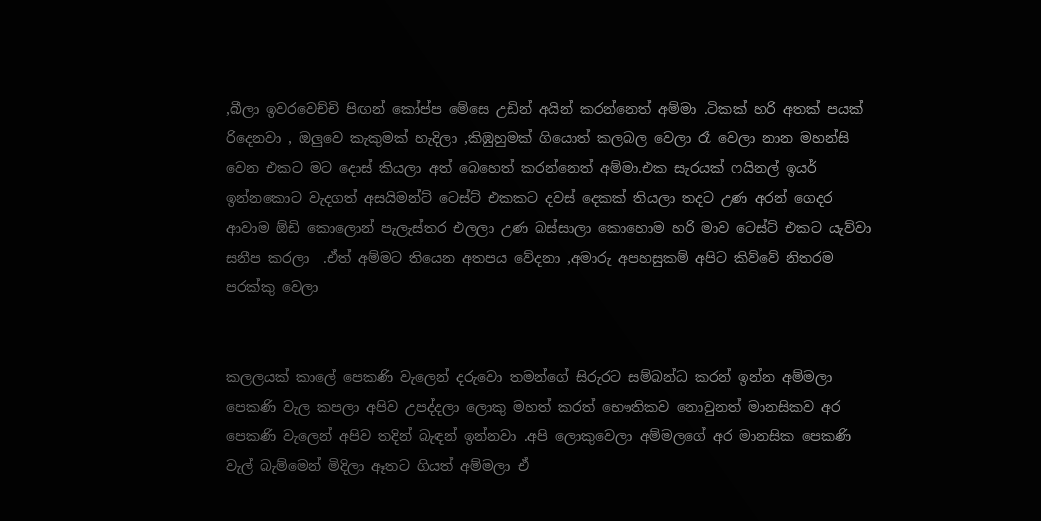,බීලා ඉවරවෙච්චි පිඟන් කෝප්ප මේසෙ උඩින් අයින් කරන්නෙත් අම්මා .ටිකක් හරි අතක් පයක් රිදෙනවා , ඔලුවෙ කැකුමක් හැදිලා ,කිඹුහුමක් ගියොත් කලබල වෙලා රෑ වෙලා නාන මහන්සි වෙන එකට මට දොස් කියලා අත් බෙහෙත් කරන්නෙත් අම්මා.එක සැරයක් ෆයිනල් ඉයර් ඉන්නකොට වැදගත් අසයිමන්ට් ටෙස්ට් එකකට දවස් දෙකක් තියලා තදට උණ අරන් ගෙදර ආවාම ඕඩි කොලොන් පැලැස්තර එලලා උණ බස්සාලා කොහොම හරි මාව ටෙස්ට් එකට යැව්වා සනීප කරලා  .ඒත් අම්මට තියෙන අතපය වේදනා ,අමාරු අපහසුකම් අපිට කිව්වේ නිතරම පරක්කු වෙලා


කලලයක් කාලේ පෙකණි වැලෙන් දරුවො තමන්ගේ සිරුරට සම්බන්ධ කරන් ඉන්න අම්මලා පෙකණි වැල කපලා අපිව උපද්දලා ලොකු මහත් කරත් භෞතිකව නොවුනත් මානසිකව අර පෙකණි වැලෙන් අපිව තදින් බැඳන් ඉන්නවා .අපි ලොකුවෙලා අම්මලගේ අර මානසික පෙකණි වැල් බැම්මෙන් මිදිලා ඈතට ගියත් අම්මලා ඒ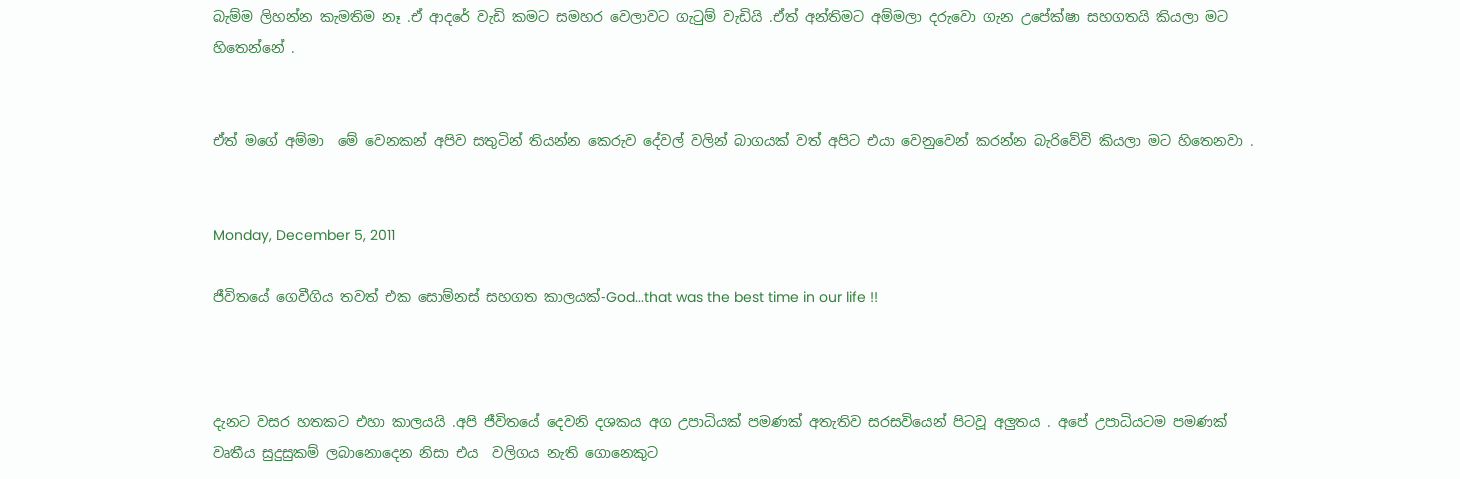බැම්ම ලිහන්න කැමතිම නෑ .ඒ ආදරේ වැඩි කමට සමහර වෙලාවට ගැටුම් වැඩියි .ඒත් අන්තිමට අම්මලා දරුවො ගැන උපේක්ෂා සහගතයි කියලා මට හිතෙන්නේ .


ඒත් මගේ අම්මා  මේ වෙනකන් අපිව සතුටින් තියන්න කෙරුව දේවල් වලින් බාගයක් වත් අපිට එයා වෙනුවෙන් කරන්න බැරිවේවි කියලා මට හිතෙනවා .


Monday, December 5, 2011

ජීවිතයේ ගෙවීගිය තවත් එක සොම්නස් සහගත කාලයක්-God...that was the best time in our life !!



දැනට වසර හතකට එහා කාලයයි .අපි ජීවිතයේ දෙවනි දශකය අග උපාධියක් පමණක් අතැතිව සරසවියෙන් පිටවූ අලුතය . අපේ උපාධියටම පමණක්  වෘතීය සුදුසුකම් ලබානොදෙන නිසා එය  වලිගය නැති ගොනෙකුට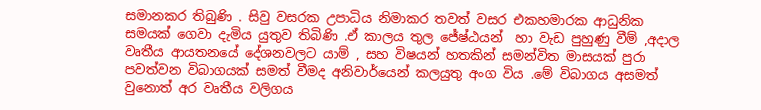සමානකර තිබුණි . සිවු වසරක උපාධිය නිමාකර තවත් වසර එකහමාරක ආධුනික සමයක් ගෙවා දැමිය යුතුව තිබිණි .ඒ කාලය තුල ජේෂ්ඨයන්  හා වැඩ පුහුණු වීම් ,අදාල වෘතීය ආයතනයේ දේශනවලට යාම් , සහ විෂයන් හතකින් සමන්විත මාසයක් පුරා පවත්වන විබාගයක් සමත් වීමද අනිවාර්යෙන් කලයුතු අංග විය .මේ විබාගය අසමත් වුනොත් අර වෘතීය වලිගය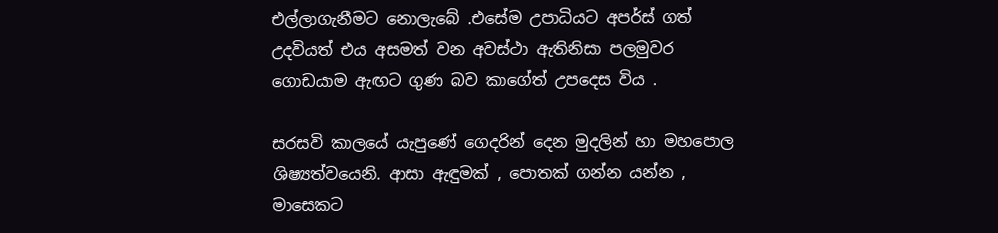එල්ලාගැනීමට නොලැබේ .එසේම උපාධියට අපර්ස් ගත් උදවියත් එය අසමත් වන අවස්ථා ඇතිනිසා පලමුවර ගොඩයාම ඇඟට ගුණ බව කාගේත් උපදෙස විය .

සරසවි කාලයේ යැපුණේ ගෙදරින් දෙන මුදලින් හා මහපොල ශිෂ්‍යත්වයෙනි. ආසා ඇඳුමක් , පොතක් ගන්න යන්න , මාසෙකට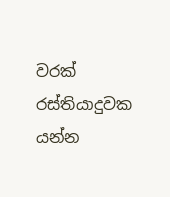වරක් රස්තියාදුවක යන්න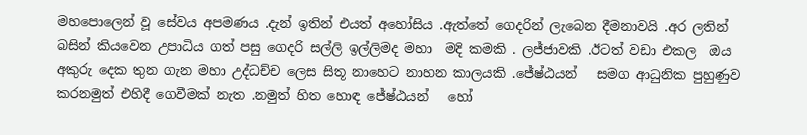මහපොලෙන් වූ සේවය අපමණය .දැන් ඉතින් එයත් අහෝසිය .ඇත්තේ ගෙදරින් ලැබෙන දීමනාවයි .අර ලතින් බසින් කියවෙන උපාධිය ගත් පසු ගෙදරි සල්ලි ඉල්ලිමද මහා  මදි කමකි . ලජ්ජාවකි .ඊටත් වඩා එකල  ඔය අකුරු දෙක තුන ගැන මහා උද්ධච්ච ලෙස සිතූ නාහෙට නාහන කාලයකි .ජේෂ්ඨයන්   සමග ආධුනික පුහුණුව කරනමුත් එහිදී ගෙවීමක් නැත .නමුත් හිත හොඳ ජේෂ්ඨයන්   හෝ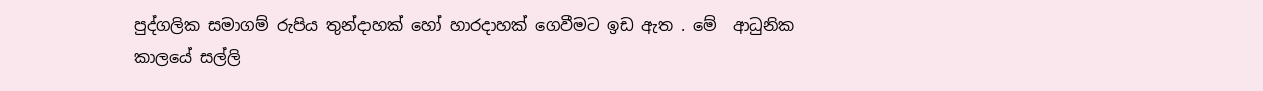පුද්ගලික සමාගම් රුපිය තුන්දාහක් හෝ හාරදාහක් ගෙවීමට ඉඩ ඇත . මේ  ආධුනික කාලයේ සල්ලි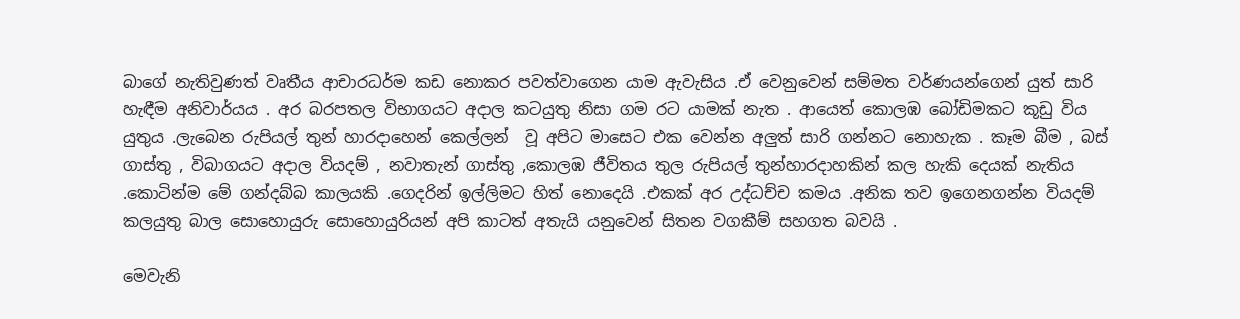බාගේ නැතිවුණත් වෘතීය ආචාරධර්ම කඩ නොකර පවත්වාගෙන යාම ඇවැසිය .ඒ වෙනුවෙන් සම්මත වර්ණයන්ගෙන් යුත් සාරි හැඳීම අනිවාර්යය . අර බරපතල විභාගයට අදාල කටයුතු නිසා ගම රට යාමක් නැත . ආයෙත් කොලඹ බෝඩිමකට කූඩු විය යුතුය .ලැබෙන රුපියල් තුන් හාරදාහෙන් කෙල්ලන්  වූ අපිට මාසෙට එක වෙන්න අලුත් සාරි ගන්නට නොහැක . කෑම බීම , බස් ගාස්තු , විබාගයට අදාල වියදම් , නවාතැන් ගාස්තු ,කොලඹ ජීවිතය තුල රුපියල් තුන්හාරදාහකින් කල හැකි දෙයක් නැතිය .කොටින්ම මේ ගන්දබ්බ කාලයකි .ගෙදරින් ඉල්ලිමට හිත් නොදෙයි .එකක් අර උද්ධච්ච කමය .අනික තව ඉගෙනගන්න වියදම් කලයුතු බාල සොහොයුරු සොහොයුරියන් අපි කාටත් අතැයි යනුවෙන් සිතන වගකීම් සහගත බවයි .

මෙවැනි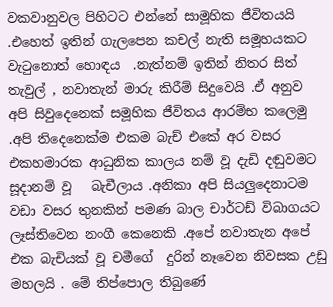වකවානුවල පිහිටට එන්නේ සාමූහික ජීවිතයයි .එහෙත් ඉතින් ගැලපෙන කචල් නැති සමූහයකට වැටුනොත් හොඳය  .නැත්නම් ඉතින් නිතර සිත් තැවුල් , නවාතැන් මාරු කිරීම් සිදුවෙයි .ඒ අනුව අපි සිවුදෙනෙක් සමූහික ජීවිතය ආරම්භ කලෙමු .අපි තිදෙනෙක්ම එකම බැච් එකේ අර වසර එකහමාරක ආධුනික කාලය නම් වූ දැඩි දඬුවමට සූදානම් වූ   බැචීලාය .අනිකා අපි සියලුදෙනාටම වඩා වසර තුනකින් පමණ බාල චාර්ටඩ් විබාගයට ලෑස්තිවෙන නංගී කෙනෙකි .අපේ නවාතැන අපේ එක බැචියක් වූ චමීගේ  දුරින් නෑවෙන නිවසක උඩු මහලයි . මේ තිප්පොල තිබුණේ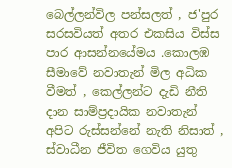බෙල්ලන්විල පන්සලත් , ජ'පුර සරසවියත් අතර එකසිය විස්ස පාර ආසන්නයේමය .කොලඹ සීමාවේ නවාතැන් මිල අධික වීමත් , කෙල්ලන්ට දැඩි නීති දාන සාම්ප්‍රදායික නවාතැන් අපිට රුස්සන්නේ නැති නිසාත් , ස්වාධීන ජීවිත ගෙවිය යුතු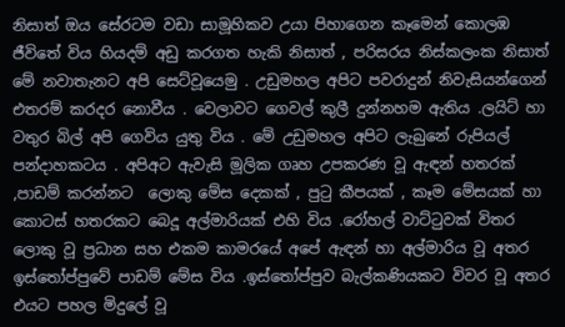නිසාත් ඔය සේරටම වඩා සාමූහිකව උයා පිහාගෙන කෑමෙන් කොලඹ ජීවිතේ විය හියදම් අඩු කරගත හැකි නිසාත් , පරිසරය නිස්කලංක නිසාත් මේ නවාතැනට අපි සෙට්වූයෙමු . උඩුමහල අපිට පවරාදුන් නිවැසියන්ගෙන් එතරම් කරදර නොවීය . වෙලාවට ගෙවල් කුලී දුන්නහම ඇතිය .ලයිට් හා වතුර බිල් අපි ගෙවිය යුතු විය . මේ උඩුමහල අපිට ලැබුනේ රුපියල් පන්දාහකටය . අපිඅට ඇවැසි මූලික ගෘහ උපකරණ වූ ඇඳන් හතරක් ,පාඩම් කරන්නට  ලොකු මේස දෙකක් , පුටු කීපයක් , කෑම මේසයක් හා කොටස් හතරකට බෙදූ අල්මාරියක් එහි විය .රෝහල් වාට්ටුවක් විතර ලොකු වූ ප්‍රධාන සහ එකම කාමරයේ අපේ ඇඳන් හා අල්මාරිය වූ අතර ඉස්තෝප්පුවේ පාඩම් මේස විය .ඉස්තෝප්පුව බැල්කණියකට විවර වූ අතර එයට පහල මිදුලේ වූ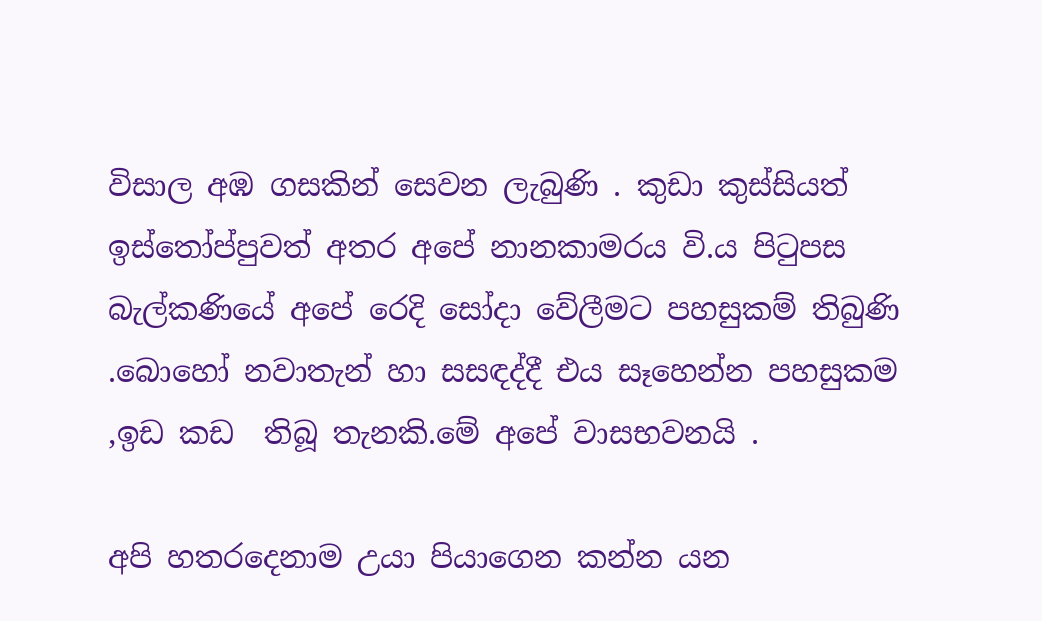විසාල අඹ ගසකින් සෙවන ලැබුණි . කුඩා කුස්සියත් ඉස්තෝප්පුවත් අතර අපේ නානකාමරය වි.ය පිටුපස බැල්කණියේ අපේ රෙදි සෝදා වේලීමට පහසුකම් තිබුණි  .බොහෝ නවාතැන් හා සසඳද්දී එය සෑහෙන්න පහසුකම ,ඉඩ කඩ  තිබූ තැනකි.මේ අපේ වාසභවනයි .

අපි හතරදෙනාම උයා පියාගෙන කන්න යන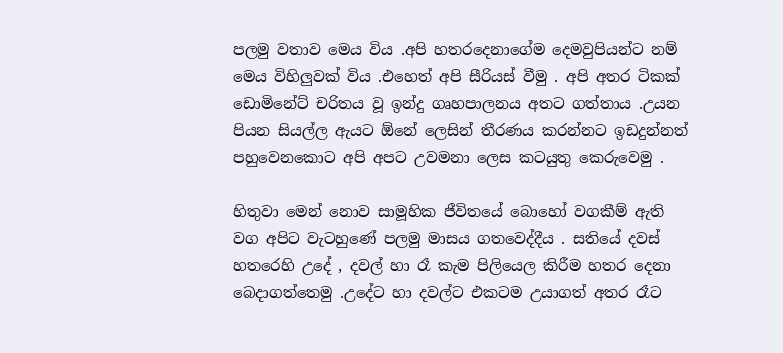පලමු වතාව මෙය විය .අපි හතරදෙනාගේම දෙමවුපියන්ට නම් මෙය විහිලුවක් විය .එහෙත් අපි සීරියස් වීමු . අපි අතර ටිකක් ඩොමිනේට් චරිතය වූ ඉන්දු ගෘහපාලනය අතට ගත්තාය .උයන පියන සියල්ල ඇයට ඕනේ ලෙසින් තීරණය කරන්නට ඉඩදුන්නත් පහුවෙනකොට අපි අපට උවමනා ලෙස කටයුතු කෙරුවෙමු .

හිතුවා මෙන් නොව සාමූහික ජීවිතයේ බොහෝ වගකීම් ඇති වග අපිට වැටහුණේ පලමු මාසය ගතවෙද්දීය . සතියේ දවස් හතරෙහි උදේ , දවල් හා රෑ කැම පිලියෙල කිරීම හතර දෙනා බෙදාගත්තෙමු .උදේට හා දවල්ට එකටම උයාගත් අතර රෑට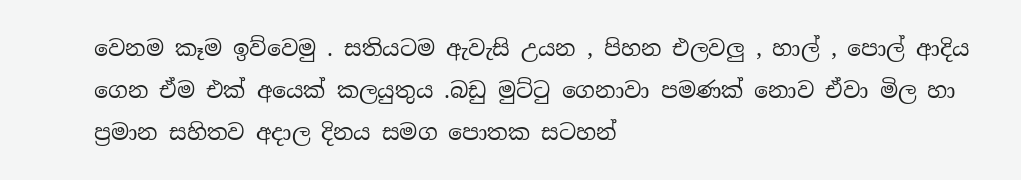වෙනම කෑම ඉව්වෙමු . සතියටම ඇවැසි උයන , පිහන එලවලු , හාල් , පොල් ආදිය ගෙන ඒම එක් අයෙක් කලයුතුය .බඩු මුට්ටු ගෙනාවා පමණක් නොව ඒවා මිල හා ප්‍රමාන සහිතව අදාල දිනය සමග පොතක සටහන්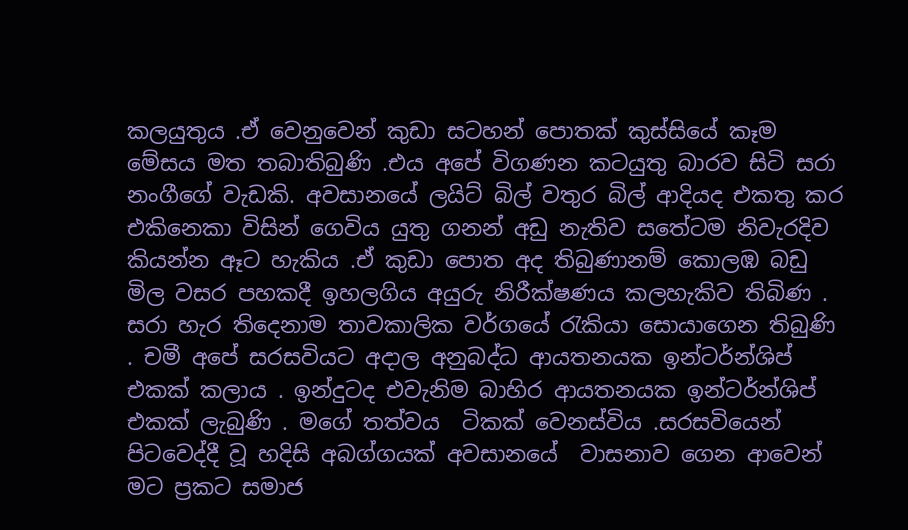කලයුතුය .ඒ වෙනුවෙන් කුඩා සටහන් පොතක් කුස්සියේ කෑම මේසය මත තබාතිබුණි .එය අපේ විගණන කටයුතු බාරව සිටි සරා නංගීගේ වැඩකි. අවසානයේ ලයිට් බිල් වතුර බිල් ආදියද එකතු කර එකිනෙකා විසින් ගෙවිය යුතු ගනන් අඩු නැතිව සතේටම නිවැරදිව කියන්න ඈට හැකිය .ඒ කුඩා පොත අද තිබුණානම් කොලඹ බඩු මිල වසර පහකදී ඉහලගිය අයුරු නිරීක්ෂණය කලහැකිව තිබිණ . සරා හැර තිදෙනාම තාවකාලික වර්ගයේ රැකියා සොයාගෙන තිබුණි . චමී අපේ සරසවියට අදාල අනුබද්ධ ආයතනයක ඉන්ටර්න්ශිප් එකක් කලාය . ඉන්දුටද එවැනිම බාහිර ආයතනයක ඉන්ටර්න්ශිප් එකක් ලැබුණි . මගේ තත්වය  ටිකක් වෙනස්විය .සරසවියෙන් පිටවෙද්දී වූ හදිසි අබග්ගයක් අවසානයේ  වාසනාව ගෙන ආවෙන් මට ප්‍රකට සමාජ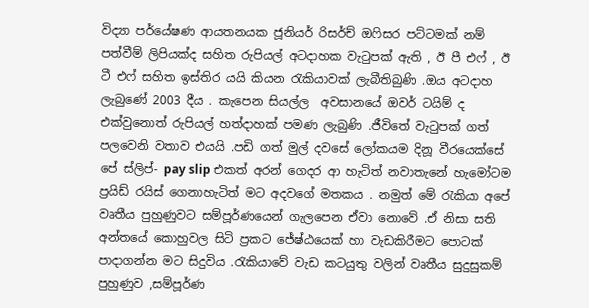විද්‍යා පර්යේෂණ ආයතනයක ජූනියර් රිසර්ච් ඔෆිසර පට්ටමක් නම් පත්වීම් ලිපියක්ද සහිත රුපියල් අටදාහක වැටුපක් ඇති , ඊ පී එෆ් , ඊ ටී එෆ් සහිත ඉස්තිර යයි කියන රැකියාවක් ලැබීතිබුණි .ඔය අටදාහ ලැබුණේ 2003 දීය . කැපෙන සියල්ල  අවසානයේ ඔවර් ටයිම් ද එක්වුනොත් රුපියල් හත්දාහක් පමණ ලැබුණි .ජීවිතේ වැටුපක් ගත් පලවෙනි වතාව එයයි .පඩි ගත් මුල් දවසේ ලෝකයම දිනූ වීරයෙක්සේ පේ ස්ලිප්- pay slip එකත් අරන් ගෙදර ආ හැටිත් නවාතැනේ හැමෝටම ප්‍රයිඩ් රයිස් ගෙනාහැටිත් මට අදවගේ මතකය . නමුත් මේ රැකියා අපේ වෘතීය පුහුණුවට සම්පූර්ණයෙන් ගැලපෙන ඒවා නොවේ .ඒ නිසා සති අන්තයේ කොහුවල සිටි ප්‍රකට ජේෂ්ඨයෙක් හා වැඩකිරීමට පොටක් පාදාගන්න මට සිදුවිය .රැකියාවේ වැඩ කටයුතු වලින් වෘතීය සුදුසුකම් පුහුණුව ,සම්පූර්ණ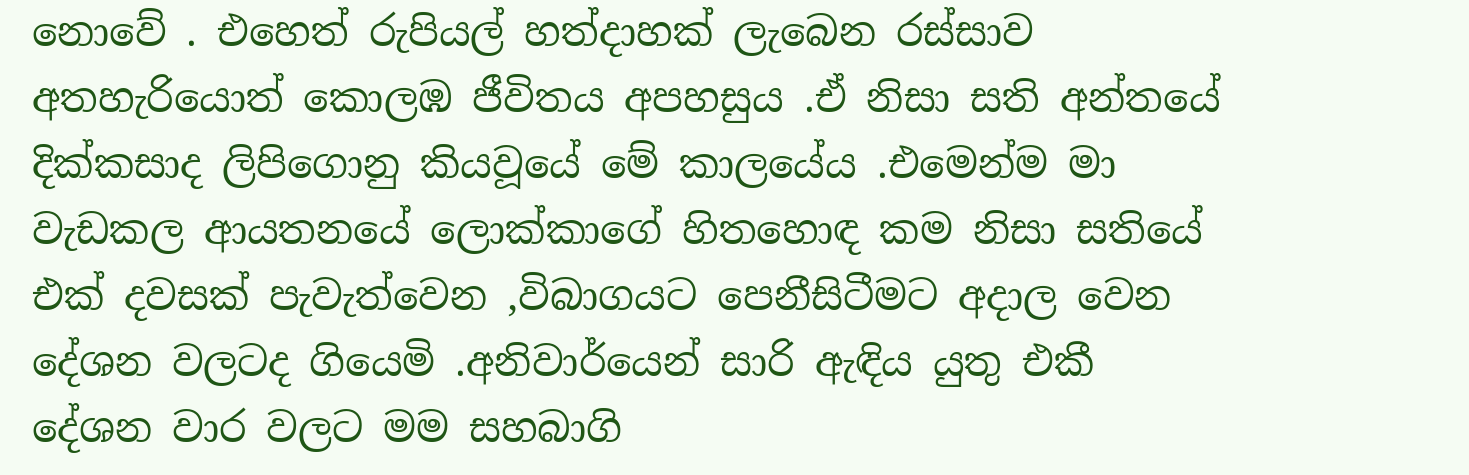නොවේ . එහෙත් රුපියල් හත්දාහක් ලැබෙන රස්සාව අතහැරියොත් කොලඹ ජීවිතය අපහසුය .ඒ නිසා සති අන්තයේ දික්කසාද ලිපිගොනු කියවූයේ මේ කාලයේය .එමෙන්ම මා වැඩකල ආයතනයේ ලොක්කාගේ හිතහොඳ කම නිසා සතියේ එක් දවසක් පැවැත්වෙන ,විබාගයට පෙනීසිටීමට අදාල වෙන දේශන වලටද ගියෙමි .අනිවාර්යෙන් සාරි ඇඳිය යුතු එකී දේශන වාර වලට මම සහබාගි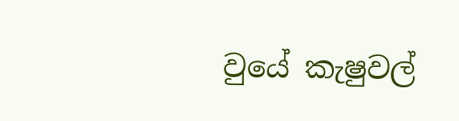වුයේ කැෂුවල්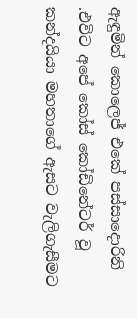ඇඳුමින් කොලෙජ් එකේ පස්සාදොරිනි .එවිට අපේ කෝස් කෝඩිනේටර් වූ කන්දයියා මහතාගේ ඇසට වැලිගැසීමට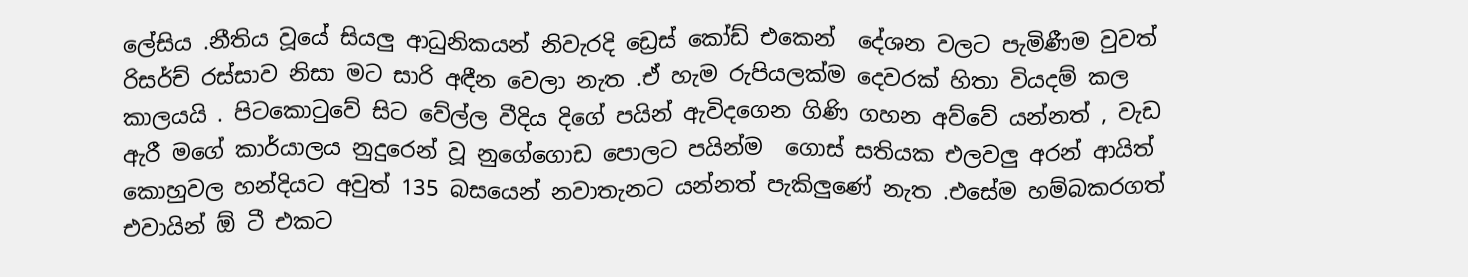ලේසිය .නීතිය වූයේ සියලු ආධුනිකයන් නිවැරදි ඩ්‍රෙස් කෝඩ් එකෙන්  දේශන වලට පැමිණීම වුවත් රිසර්ච් රස්සාව නිසා මට සාරි අඳීන වෙලා නැත .ඒ හැම රුපියලක්ම දෙවරක් හිතා වියදම් කල කාලයයි . පිටකොටුවේ සිට වේල්ල වීදිය දිගේ පයින් ඇවිදගෙන ගිණි ගහන අව්වේ යන්නත් , වැඩ ඇරී මගේ කාර්යාලය නුදුරෙන් වූ නුගේගොඩ පොලට පයින්ම  ගොස් සතියක එලවලු අරන් ආයිත් කොහුවල හන්දියට අවුත් 135 බසයෙන් නවාතැනට යන්නත් පැකිලුණේ නැත .එසේම හම්බකරගත් එවායින් ඕ ටී එකට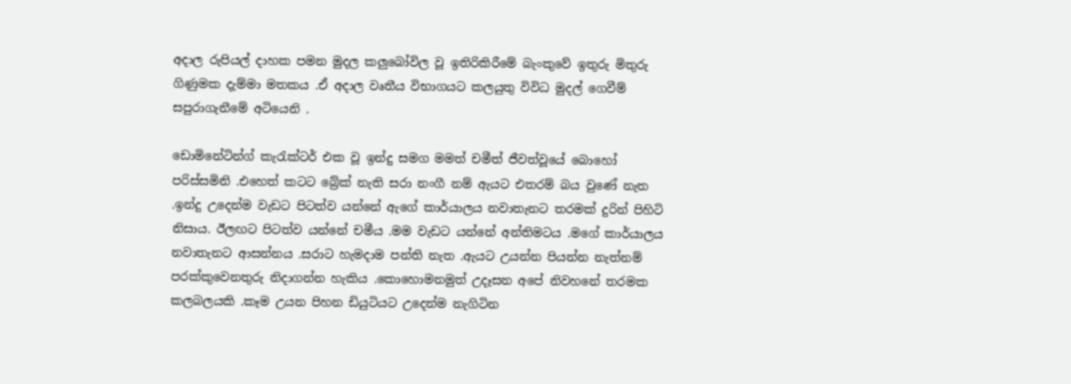අදාල රුපියල් දාහක පමන මුදල කලුබෝවිල වූ ඉතිරිකිරීමේ බැංකුවේ ඉතුරු මිතුරු ගිණුමක දැම්මා මතකය .ඒ අදාල වෘතීය විභාගයට කලයුතු විවිධ මුදල් ගෙවීම් සපුරාගැනීමේ අටියෙනි .

ඩොමිනේටින්ග් කැරැක්ටර් එක වූ ඉන්දු සමග මමත් චමීත් ජීවත්වූයේ බොහෝ පරිස්සමිනි .එහෙත් කටට බ්‍රේක් නැති සරා නංගී නම් ඇයට එතරම් බය වුණේ නැත .ඉන්දු උදෙන්ම වැඩට පිටත්ව යන්නේ ඇගේ කාර්යාලය නවාතැනට තරමක් දුරින් පිහිටි නිසාය. ඊලඟට පිටත්ව යන්නේ චමීය .මම වැඩට යන්නේ අන්තිමටය .මගේ කාර්යාලය නවාතැනට ආසන්නය .සරාට හැමදාම පන්ති නැත .ඇයට උයන්න පියන්න නැත්නම් පරක්කුවෙනතුරු නිදාගන්න හැකිය .කොහොමනමුත් උදෑසන අපේ නිවහනේ තරමක කලබලයකි .කෑම උයන පිහන ඩියුටියට උදෙන්ම නැගිටින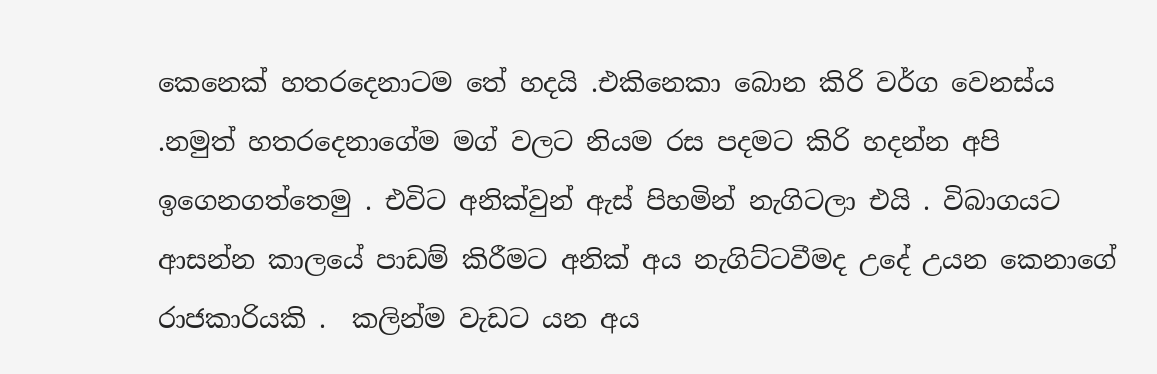කෙනෙක් හතරදෙනාටම තේ හදයි .එකිනෙකා බොන කිරි වර්ග වෙනස්ය .නමුත් හතරදෙනාගේම මග් වලට නියම රස පදමට කිරි හදන්න අපි ඉගෙනගත්තෙමු . එවිට අනික්වුන් ඇස් පිහමින් නැගිටලා එයි . විබාගයට ආසන්න කාලයේ පාඩම් කිරීමට අනික් අය නැගිට්ටවීමද උදේ උයන කෙනාගේ රාජකාරියකි .  කලින්ම වැඩට යන අය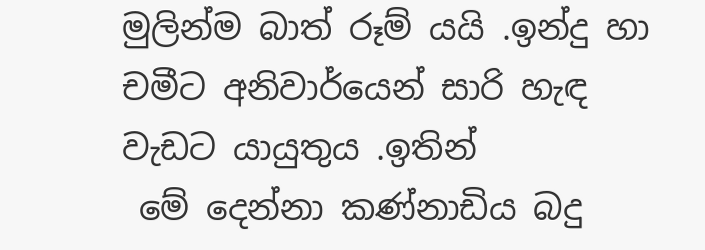මුලින්ම බාත් රූම් යයි .ඉන්දු හා චමීට අනිවාර්යෙන් සාරි හැඳ වැඩට යායුතුය .ඉතින්
 මේ දෙන්නා කණ්නාඩිය බදු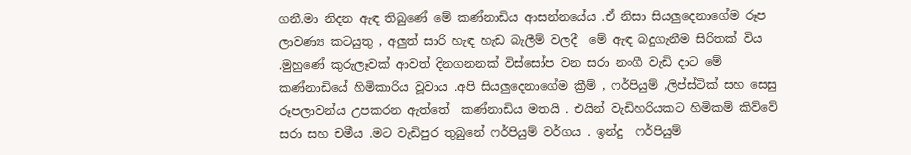ගනී.මා නිදන ඇඳ තිබුණේ මේ කණ්නාඩිය ආසන්නයේය .ඒ නිසා සියලුදෙනාගේම රූප ලාවණ්‍ය කටයුතු , අලුත් සාරි හැඳ හැඩ බැලීම් වලදී  මේ ඇඳ බදුගැනීම සිරිතක් විය .මුහුණේ කුරුලෑවක් ආවත් දිනගනනක් විස්සෝප වන සරා නංගී වැඩි දාට මේ කණ්නාඩියේ හිමිකාරිය වූවාය .අපි සියලුදෙනාගේම ක්‍රීම් , ෆර්පියුම් ,ලිප්ස්ටික් සහ සෙසු රූපලාවන්ය උපකරන ඇත්තේ  කණ්නාඩිය මතයි . එයින් වැඩිහරියකට හිමිකම් කිව්වේ සරා සහ චමීය .මට වැඩිපුර තුබුනේ ෆර්පියුම් වර්ගය . ඉන්දු  ෆර්පියුම්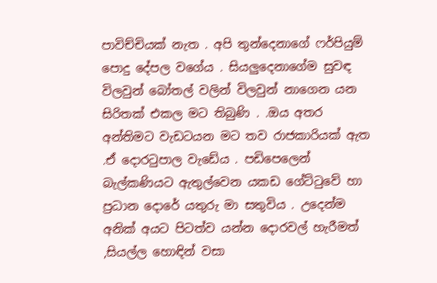පාවිච්චියක් නැත . අපි තුන්දෙනාගේ ෆර්පියුම් පොදු දේපල වගේය . සියලුදෙනාගේම සුවඳ විලවුන් බෝතල් වලින් විලවුන් නාගෙන යන සිරිතක් එකල මට තිබුණි . .ඔය අතර අන්තිමට වැඩටයන මට තව රාජකාරියක් ඇත .ඒ දොරටුපාල වැඩේය . පඩිපෙලෙන් බැල්කණියට ඇතුල්වෙන යකඩ ගේට්ටුවේ හා ප්‍රධාන දොරේ යතුරු මා සතුවිය . උදෙන්ම අනික් අයට පිටත්ව යන්න දොරවල් හැරීමත් ,සියල්ල හොඳින් වසා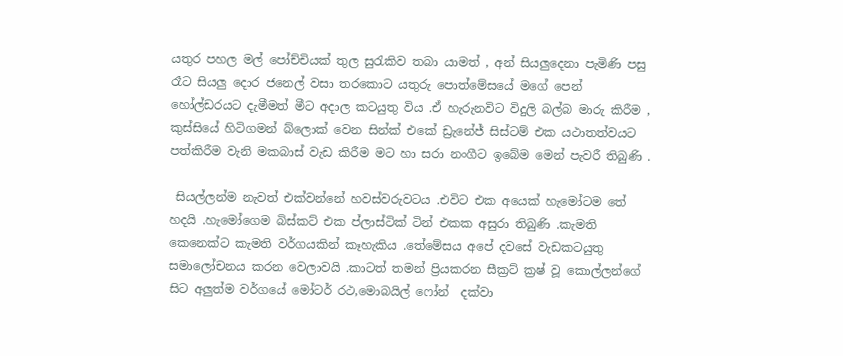යතුර පහල මල් පෝච්චියක් තුල සුරැකිව තබා යාමත් , අන් සියලුදෙනා පැමිණි පසු රෑට සියලු දොර ජනෙල් වසා තරකොට යතුරු පොත්මේසයේ මගේ පෙන් හෝල්ඩරයට දැමීමත් මීට අදාල කටයුතු විය .ඒ හැරුනවිට විදුලි බල්බ මාරු කිරීම , කුස්සියේ හිටිගමන් බ්ලොක් වෙන සින්ක් එකේ ඩ්‍රැනේජ් සිස්ටම් එක යථාතත්වයට පත්කිරීම වැනි මකබාස් වැඩ කිරීම මට හා සරා නංගීට ඉබේම මෙන් පැවරී තිබුණි .

 සියල්ලන්ම නැවත් එක්වන්නේ හවස්වරුවටය .එවිට එක අයෙක් හැමෝටම තේ හදයි .හැමෝගෙම බිස්කට් එක ප්ලාස්ටික් ටින් එකක අසුරා තිබුණි .කැමති කෙනෙක්ට කැමති වර්ගයකින් කෑහැකිය .තේමේසය අපේ දවසේ වැඩකටයුතු සමාලෝචනය කරන වෙලාවයි .කාටත් තමන් ප්‍රියකරන සීක්‍රට් ක්‍රෂ් වූ කොල්ලන්ගේ සිට අලුත්ම වර්ගයේ මෝටර් රථ,මොබයිල් ෆෝන්  දක්වා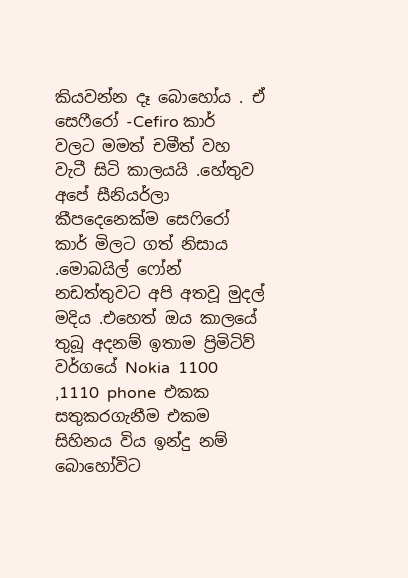කියවන්න දෑ බොහෝය . ඒ සෙෆීරෝ -Cefiro කාර් වලට මමත් චමීත් වහ වැටී සිටි කාලයයි .හේතුව අපේ සීනියර්ලා කීපදෙනෙක්ම සෙෆිරෝ කාර් මිලට ගත් නිසාය .මොබයිල් ෆෝන් නඩත්තුවට අපි අතවූ මුදල් මදිය .එහෙත් ඔය කාලයේ තුබූ අදනම් ඉතාම ප්‍රිමිටිව් වර්ගයේ Nokia  1100 ,1110  phone  එකක සතුකරගැනීම එකම සිහිනය විය ඉන්දු නම් බොහෝවිට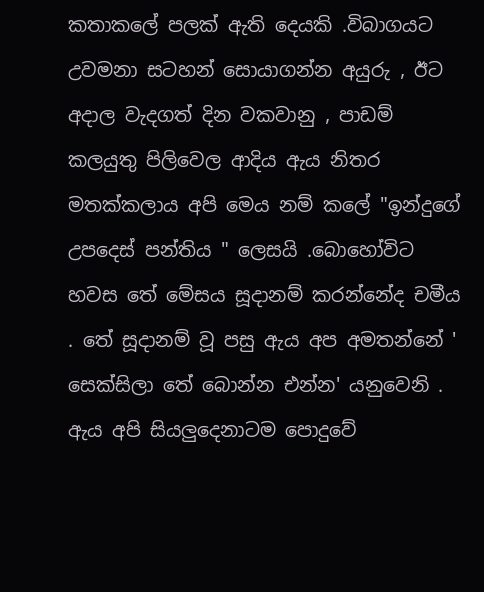කතාකලේ පලක් ඇති දෙයකි .විබාගයට උවමනා සටහන් සොයාගන්න අයුරු , ඊට අදාල වැදගත් දින වකවානු , පාඩම් කලයුතු පිලිවෙල ආදිය ඇය නිතර මතක්කලාය අපි මෙය නම් කලේ "ඉන්දුගේ උපදෙස් පන්තිය " ලෙසයි .බොහෝවිට හවස තේ මේසය සූදානම් කරන්නේද චමීය . තේ සූදානම් වූ පසු ඇය අප අමතන්නේ ' සෙක්සිලා තේ බොන්න එන්න' යනුවෙනි . ඇය අපි සියලුදෙනාටම පොදුවේ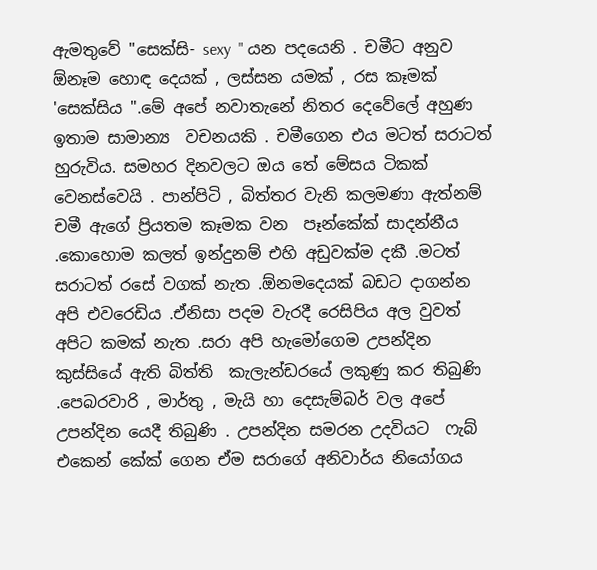ඇමතුවේ "සෙක්සි- sexy  " යන පදයෙනි . චමීට අනුව ඕනෑම හොඳ දෙයක් , ලස්සන යමක් , රස කෑමක් 'සෙක්සිය ".මේ අපේ නවාතැනේ නිතර දෙවේලේ අහුණ ඉතාම සාමාන්‍ය  වචනයකි . චමීගෙන එය මටත් සරාටත් හුරුවිය. සමහර දිනවලට ඔය තේ මේසය ටිකක් වෙනස්වෙයි . පාන්පිටි , බිත්තර වැනි කලමණා ඇත්නම් චමී ඇගේ ප්‍රියතම කෑමක වන  පෑන්කේක් සාදන්නීය .කොහොම කලත් ඉන්දුනම් එහි අඩුවක්ම දකී .මටත් සරාටත් රසේ වගක් නැත .ඕනමදෙයක් බඩට දාගන්න අපි එවරෙඩිය .ඒනිසා පදම වැරදී රෙසිපිය අල වුවත් අපිට කමක් නැත .සරා අපි හැමෝගෙම උපන්දින කුස්සියේ ඇති බිත්ති  කැලැන්ඩරයේ ලකුණු කර තිබුණි .පෙබරවාරි , මාර්තු , මැයි හා දෙසැම්බර් වල අපේ උපන්දින යෙදී තිබුණි . උපන්දින සමරන උදවියට  ෆැබ් එකෙන් කේක් ගෙන ඒම සරාගේ අනිවාර්ය නියෝගය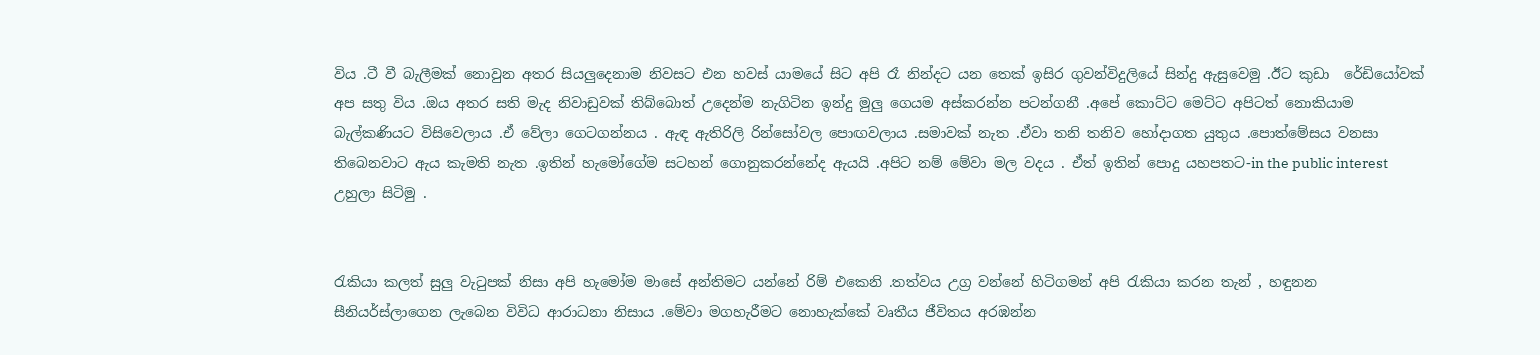විය .ටී වී බැලීමක් නොවුන අතර සියලුදෙනාම නිවසට එන හවස් යාමයේ සිට අපි රෑ නින්දට යන තෙක් ඉසිර ගුවන්විදුලියේ සින්දු ඇසුවෙමු .ඊට කුඩා  රේඩියෝවක් අප සතු විය .ඔය අතර සති මැද නිවාඩුවක් තිබ්බොත් උදෙන්ම නැගිටින ඉන්දු මුලු ගෙයම අස්කරන්න පටන්ගනී .අපේ කොට්ට මෙට්ට අපිටත් නොකියාම බැල්කණියට විසිවෙලාය .ඒ වේලා ගෙටගන්නය . ඇඳ ඇතිරිලි රින්සෝවල පොඟවලාය .සමාවක් නැත .ඒවා තනි තනිව හෝදාගත යුතුය .පොත්මේසය වනසා තිබෙනවාට ඇය කැමති නැත .ඉතින් හැමෝගේම සටහන් ගොනුකරන්නේද ඇයයි .අපිට නම් මේවා මල වදය . ඒත් ඉතින් පොදු යහපතට-in the public interest   උහුලා සිටිමු .


රැකියා කලත් සුලු වැටුපක් නිසා අපි හැමෝම මාසේ අන්තිමට යන්නේ රිම් එකෙනි .තත්වය උග්‍ර වන්නේ හිටිගමන් අපි රැකියා කරන තැන් , හඳුනන සීනියර්ස්ලාගෙන ලැබෙන විවිධ ආරාධනා නිසාය .මේවා මගහැරීමට නොහැක්කේ වෘතීය ජීවිතය අරඹන්න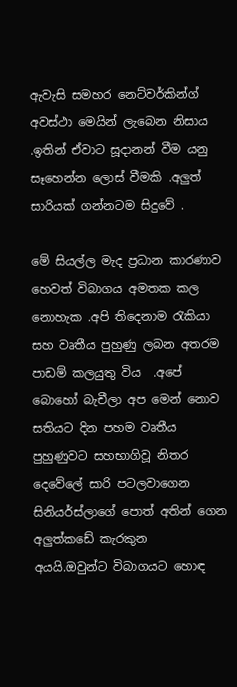ඇවැසි සමහර නෙට්වර්කින්ග් අවස්ථා මෙයින් ලැබෙන නිසාය .ඉතින් ඒවාට සූදානන් වීම යනු සෑහෙන්න ලොස් වීමකි .අලුත් සාරියක් ගන්නටම සිදුවේ .

මේ සියල්ල මැද ප්‍රධාන කාරණාව  හෙවත් විබාගය අමතක කල නොහැක .අපි තිදෙනාම රැකියා සහ වෘතීය පුහුණු ලබන අතරම පාඩම් කලයුතු විය  .අපේ බොහෝ බැචීලා අප මෙන් නොව සතියට දින පහම වෘතීය පුහුණුවට සහභාගිවූ නිතර දෙවේලේ සාරි පටලවාගෙන සිනියර්ස්ලාගේ පොත් අතින් ගෙන අලුත්කඩේ කැරකුන  අයයි.ඔවුන්ට විබාගයට හොඳ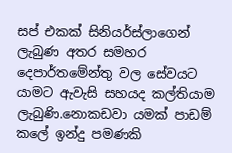සප් එකක් සිනියර්ස්ලාගෙන් ලැබුණ අතර සමහර දෙපාර්තමේන්තු වල සේවයට  යාමට ඇවැසි සහයද කල්තියාම ලැබුණි.නොකඩවා යමක් පාඩම් කලේ ඉන්දු පමණකි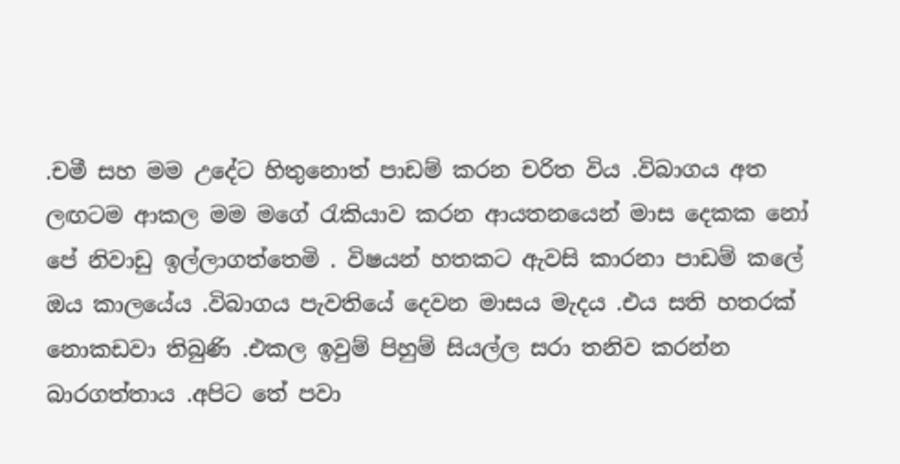.චමී සහ මම උදේට හිතුනොත් පාඩම් කරන චරිත විය .විබාගය අත ලඟටම ආකල මම මගේ රැකියාව කරන ආයතනයෙන් මාස දෙකක නෝ පේ නිවාඩු ඉල්ලාගත්තෙමි . විෂයන් හතකට ඇවසි කාරනා පාඩම් කලේ ඔය කාලයේය .විබාගය පැවතියේ දෙවන මාසය මැදය .එය සති හතරක් නොකඩවා තිබුණි .එකල ඉවුම් පිහුම් සියල්ල සරා තනිව කරන්න බාරගත්තාය .අපිට තේ පවා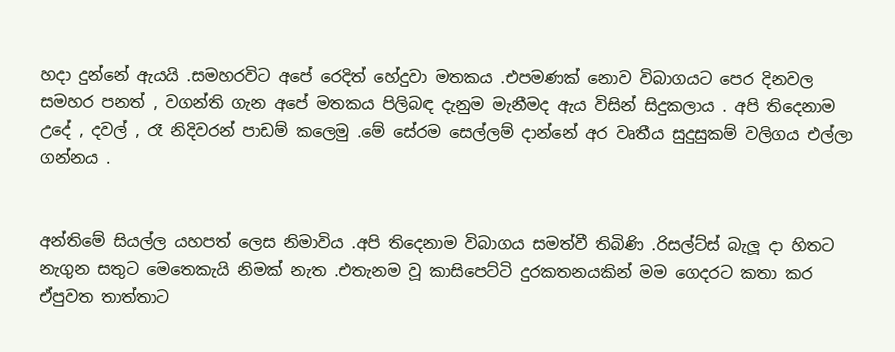හදා දුන්නේ ඇයයි .සමහරවිට අපේ රෙදිත් හේදුවා මතකය .එපමණක් නොව විබාගයට පෙර දිනවල සමහර පනත් , වගන්ති ගැන අපේ මතකය පිලිබඳ දැනුම මැනීමද ඇය විසින් සිදුකලාය . අපි තිදෙනාම උදේ , දවල් , රෑ නිදිවරන් පාඩම් කලෙමු .මේ සේරම සෙල්ලම් දාන්නේ අර වෘතීය සුදුසුකම් වලිගය එල්ලා ගන්නය .


අන්තිමේ සියල්ල යහපත් ලෙස නිමාවිය .අපි තිදෙනාම විබාගය සමත්වී තිබිණි .රිසල්ට්ස් බැලූ දා හිතට නැගුන සතුට මෙතෙකැයි නිමක් නැත .එතැනම වූ කාසිපෙට්ටි දුරකතනයකින් මම ගෙදරට කතා කර ඒපුවත තාත්තාට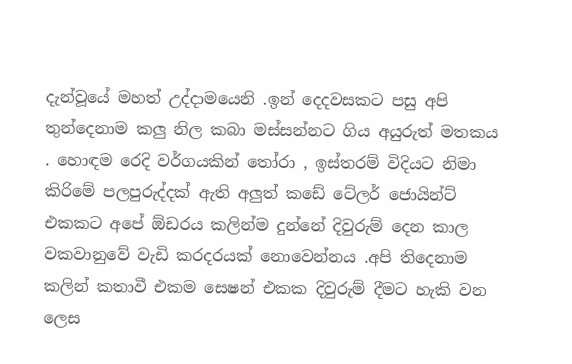දැන්වූයේ මහත් උද්දාමයෙනි .ඉන් දෙදවසකට පසු අපි තුන්දෙනාම කලු නිල කබා මස්සන්නට ගිය අයුරුත් මතකය . හොඳම රෙදි වර්ගයකින් තෝරා , ඉස්තරම් විදියට නිමා කිරිමේ පලපුරුද්දක් ඇති අලුත් කඩේ ටේලර් ජොයින්ට් එකකට අපේ ඕඩරය කලින්ම දුන්නේ දිවුරුම් දෙන කාල වකවානුවේ වැඩි කරදරයක් නොවෙන්නය .අපි තිදෙනාම කලින් කතාවී එකම සෙෂන් එකක දිවුරුම් දීමට හැකි වන ලෙස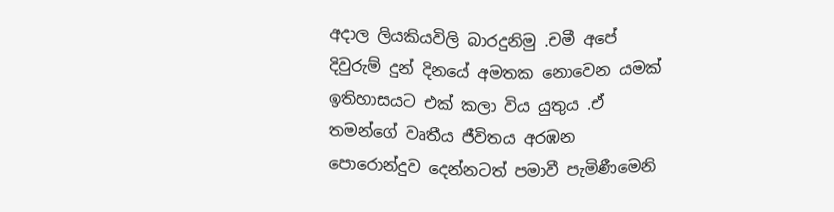අදාල ලියකියවිලි බාරදුනිමු .චමී අපේ දිවුරුම් දුන් දිනයේ අමතක නොවෙන යමක් ඉතිහාසයට එක් කලා විය යුතුය .ඒ තමන්ගේ වෘතීය ජීවිතය අරඹන පොරොන්දුව දෙන්නටත් පමාවී පැමිණීමෙනි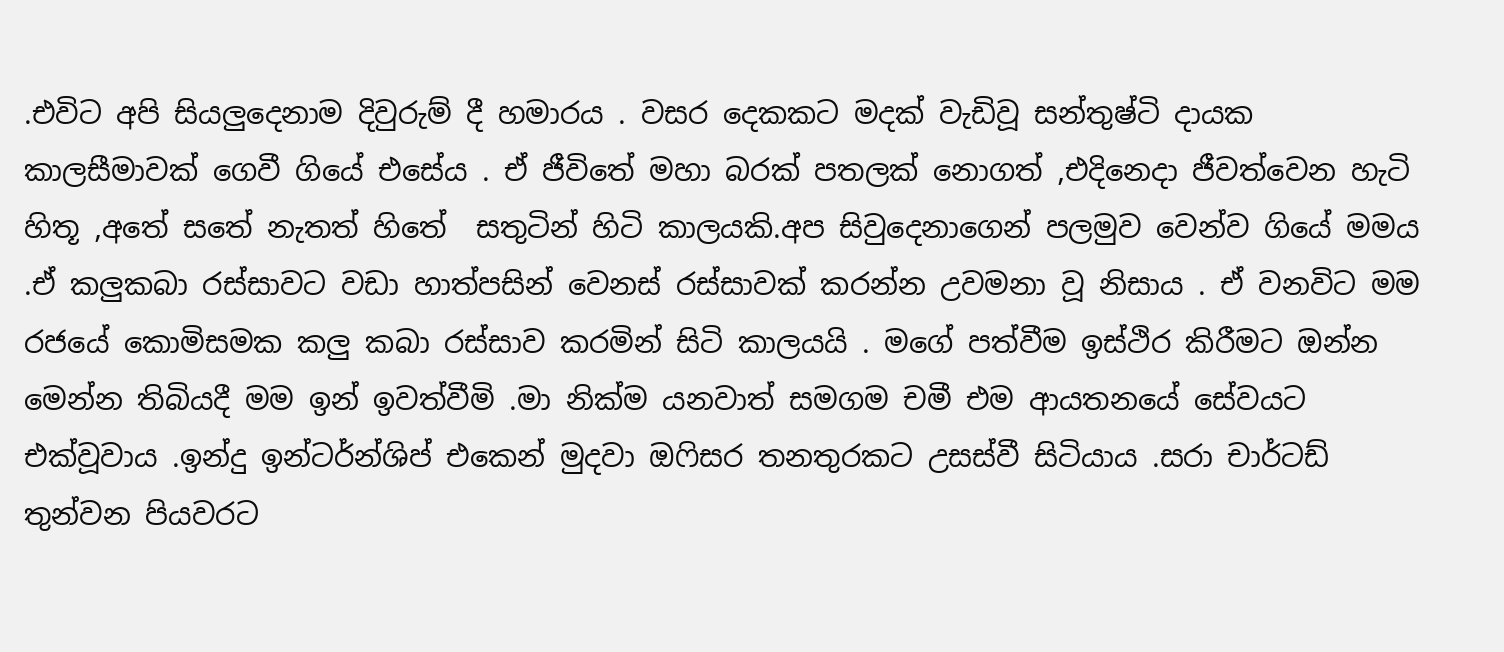.එවිට අපි සියලුදෙනාම දිවුරුම් දී හමාරය . වසර දෙකකට මදක් වැඩිවූ සන්තුෂ්ටි දායක කාලසීමාවක් ගෙවී ගියේ එසේය . ඒ ජීවිතේ මහා බරක් පතලක් නොගත් ,එදිනෙදා ජීවත්වෙන හැටි හිතූ ,අතේ සතේ නැතත් හිතේ  සතුටින් හිටි කාලයකි.අප සිවුදෙනාගෙන් පලමුව වෙන්ව ගියේ මමය .ඒ කලුකබා රස්සාවට වඩා හාත්පසින් වෙනස් රස්සාවක් කරන්න උවමනා වූ නිසාය . ඒ වනවිට මම රජයේ කොමිසමක කලු කබා රස්සාව කරමින් සිටි කාලයයි . මගේ පත්වීම ඉස්ථිර කිරීමට ඔන්න මෙන්න තිබියදී මම ඉන් ඉවත්වීමි .මා නික්ම යනවාත් සමගම චමී එම ආයතනයේ සේවයට එක්වූවාය .ඉන්දු ඉන්ටර්න්ශිප් එකෙන් මුදවා ඔෆිසර තනතුරකට උසස්වී සිටියාය .සරා චාර්ටඩ් තුන්වන පියවරට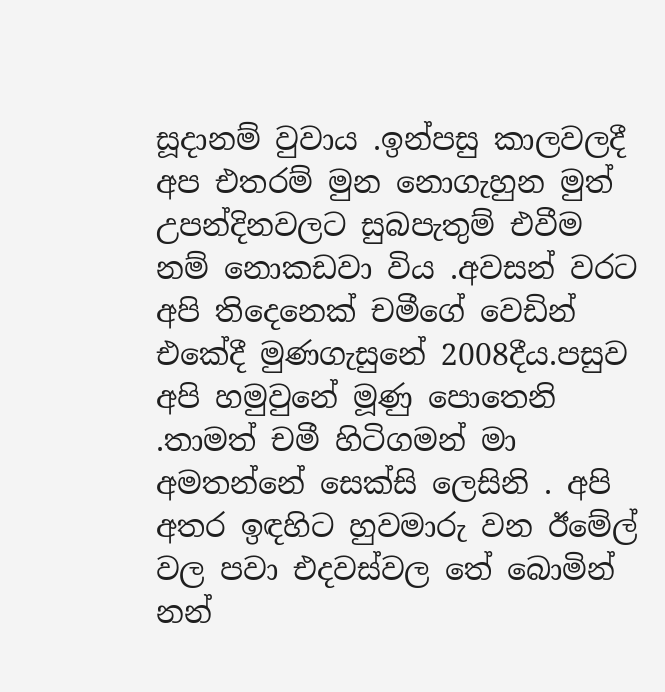සූදානම් වුවාය .ඉන්පසු කාලවලදී අප එතරම් මුන නොගැහුන මුත් උපන්දිනවලට සුබපැතුම් එවීම නම් නොකඩවා විය .අවසන් වරට අපි තිදෙනෙක් චමීගේ වෙඩින් එකේදී මුණගැසුනේ 2008දීය.පසුව අපි හමුවුනේ මූණු පොතෙනි .තාමත් චමී හිටිගමන් මා අමතන්නේ සෙක්සි ලෙසිනි . අපි අතර ඉඳහිට හුවමාරු වන ඊමේල් වල පවා එදවස්වල තේ බොමින් නන්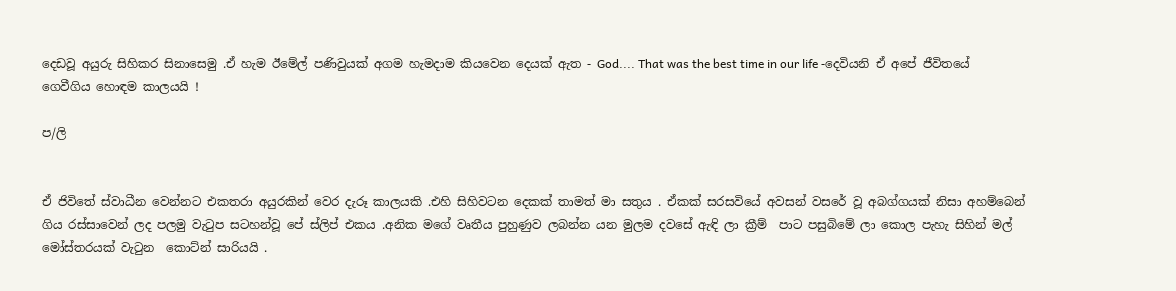දෙඩවූ අයුරු සිහිකර සිනාසෙමු .ඒ හැම ඊමේල් පණිවුයක් අගම හැමදාම කියවෙන දෙයක් ඇත - God.... That was the best time in our life -දෙවියනි ඒ අපේ ජීවිතයේ ගෙවීගිය හොඳම කාලයයි !

ප/ලි


ඒ ජිවිතේ ස්වාධීන වෙන්නට එකතරා අයුරකින් වෙර දැරූ කාලයකි .එහි සිහිවටන දෙකක් තාමත් මා සතුය . ඒකක් සරසවියේ අවසන් වසරේ වූ අබග්ගයක් නිසා අහම්බෙන් ගිය රස්සාවෙන් ලද පලමු වැටුප සටහන්වූ පේ ස්ලිප් එකය .අනික මගේ වෘතීය පුහුණුව ලබන්න යන මුලම දවසේ ඇඳි ලා ක්‍රීම්  පාට පසුබිමේ ලා කොල පැහැ සිහින් මල් මෝස්තරයක් වැටුන  කොට්න් සාරියයි .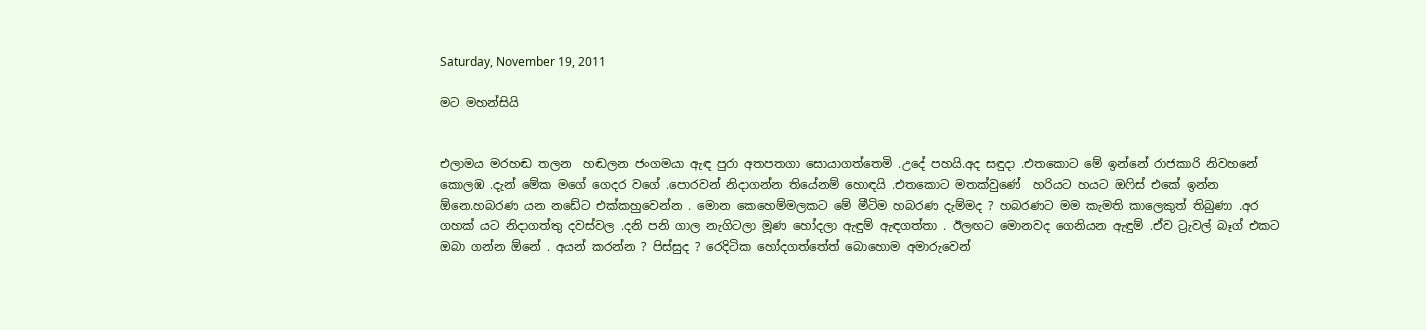Saturday, November 19, 2011

මට මහන්සියි


එලාමය මරහඬ තලන  හඬලන ජංගමයා ඇඳ පුරා අතපතගා සොයාගත්තෙමි .උදේ පහයි.අද සඳුදා .එතකොට මේ ඉන්නේ රාජකාරි නිවහනේ කොලඹ .දැන් මේක මගේ ගෙදර වගේ .පොරවන් නිදාගන්න තියේනම් හොඳයි .එතකොට මතක්වුණේ  හරියට හයට ඔෆිස් එකේ ඉන්න ඕනෙ.හබරණ යන නඩේට එක්කහුවෙන්න . මොන කෙහෙම්මලකට මේ මීටිම හබරණ දැම්මද ? හබරණට මම කැමති කාලෙකුත් තිබුණා .අර ගහක් යට නිදාගත්තු දවස්වල .දනි පනි ගාල නැගිටලා මූණ හෝදලා ඇඳුම් ඇඳගත්තා . ඊලඟට මොනවද ගෙනියන ඇඳුම් .ඒව ට්‍රැවල් බෑග් එකට ඔබා ගන්න ඕනේ . අයන් කරන්න ? පිස්සුද ? රෙදිටික හෝදගත්තේත් බොහොම අමාරුවෙන්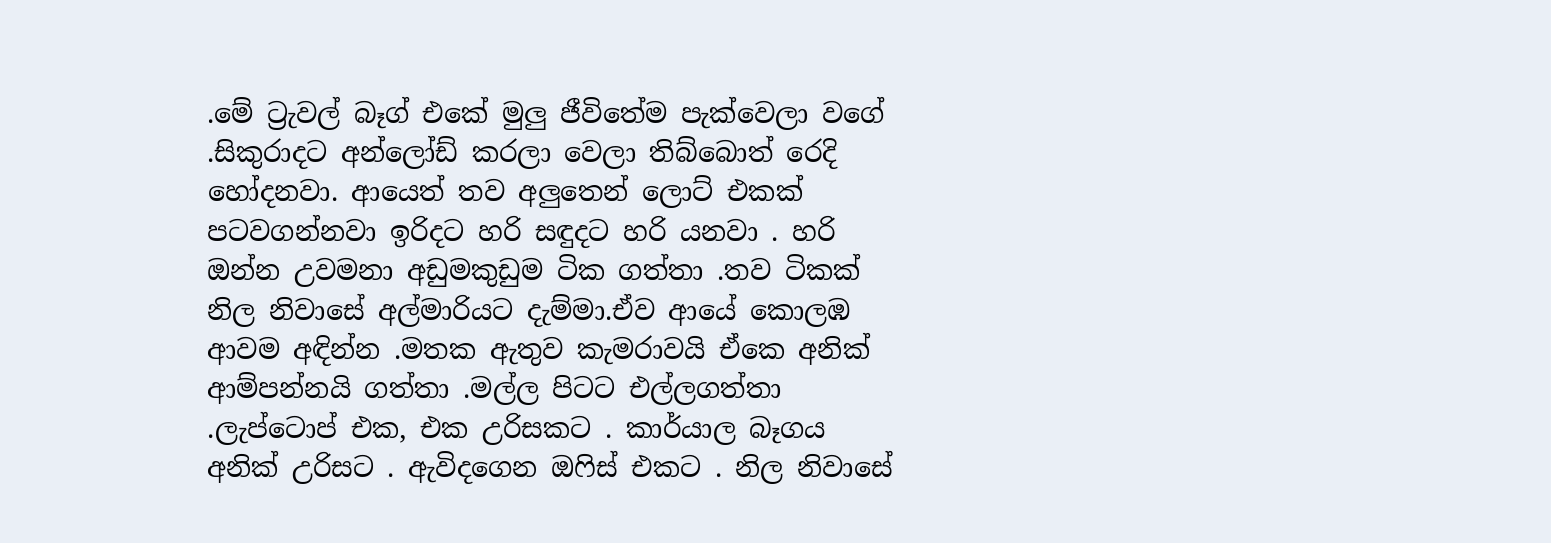.මේ ට්‍රැවල් බෑග් එකේ මුලු ජීවිතේම පැක්වෙලා වගේ .සිකුරාදට අන්ලෝඩ් කරලා වෙලා තිබ්බොත් රෙදි හෝදනවා. ආයෙත් තව අලුතෙන් ලොට් එකක් පටවගන්නවා ඉරිදට හරි සඳුදට හරි යනවා . හරි ඔන්න උවමනා අඩුමකුඩුම ටික ගත්තා .තව ටිකක් නිල නිවාසේ අල්මාරියට දැම්මා.ඒව ආයේ කොලඹ ආවම අඳින්න .මතක ඇතුව කැමරාවයි ඒකෙ අනික් ආම්පන්නයි ගත්තා .මල්ල පිටට එල්ලගත්තා .ලැප්ටොප් එක, එක උරිසකට . කාර්යාල බෑගය අනික් උරිසට . ඇවිදගෙන ඔෆිස් එකට . නිල නිවාසේ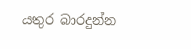යතුර බාරදුන්න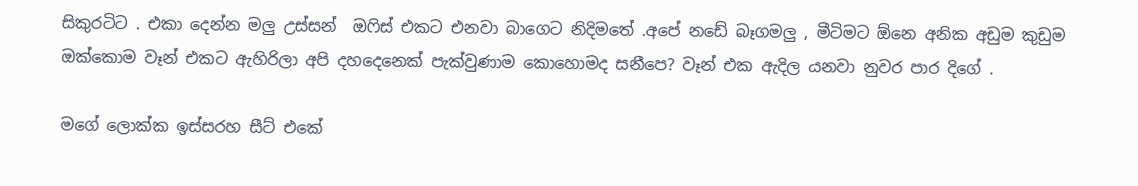සිකුරටිට . එකා දෙන්න මලු උස්සන්  ඔෆිස් එකට එනවා බාගෙට නිදිමතේ .අපේ නඩේ බෑගමලු , මීටිමට ඕනෙ අනික අඩුම කුඩුම ඔක්කොම වෑන් එකට ඇහිරිලා අපි දහදෙනෙක් පැක්වුණාම කොහොමද සනීපෙ? වෑන් එක ඇදිල යනවා නුවර පාර දිගේ .

මගේ ලොක්ක ඉස්සරහ සීට් එකේ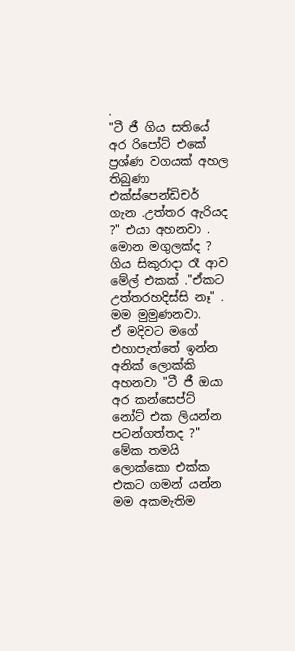.
"ටී ජී ගිය සතියේ අර රිපෝට් එකේ ප්‍රශ්ණ වගයක් අහල තිබුණා එක්ස්පෙන්ඩිචර් ගැන .උත්තර ඇරියද ?" එයා අහනවා .
මොන මගුලක්ද ? ගිය සිකුරාදා රෑ ආව මේල් එකක් ."ඒකට උත්තරහදිස්සි නෑ" . මම මුමුණනවා.
ඒ මදිවට මගේ එහාපැත්තේ ඉන්න අනික් ලොක්කි අහනවා "ටී ජී ඔයා අර කන්සෙප්ට් නෝට් එක ලියන්න පටන්ගත්තද ?"
මේක තමයි ලොක්කො එක්ක එකට ගමන් යන්න මම අකමැතිම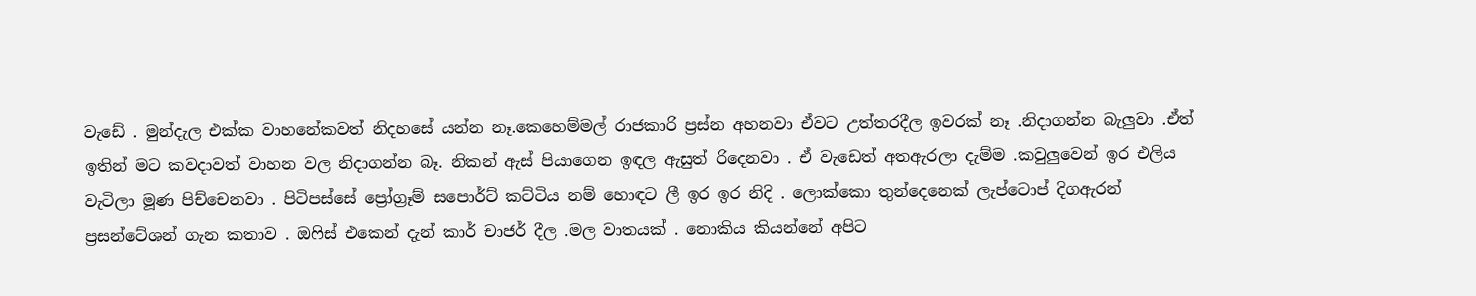වැඩේ . මුන්දැල එක්ක වාහනේකවත් නිදහසේ යන්න නෑ.කෙහෙම්මල් රාජකාරි ප්‍රස්න අහනවා ඒවට උත්තරදීල ඉවරක් නෑ .නිදාගන්න බැලුවා .ඒත් ඉතින් මට කවදාවත් වාහන වල නිදාගන්න බෑ. නිකන් ඇස් පියාගෙන ඉඳල ඇසුත් රිදෙනවා . ඒ වැඩෙත් අතඇරලා දැම්ම .කවුලුවෙන් ඉර එලිය වැටිලා මූණ පිච්චෙනවා . පිටිපස්සේ ප්‍රෝග්‍රෑම් සපොර්ට් කට්ටිය නම් හොඳට ලී ඉර ඉර නිදි . ලොක්කො තුන්දෙනෙක් ලැප්ටොප් දිගඇරන් ප්‍රසන්ටේශන් ගැන කතාව . ඔෆිස් එකෙන් දැන් කාර් චාජර් දීල .මල වාතයක් . නොකිය කියන්නේ අපිට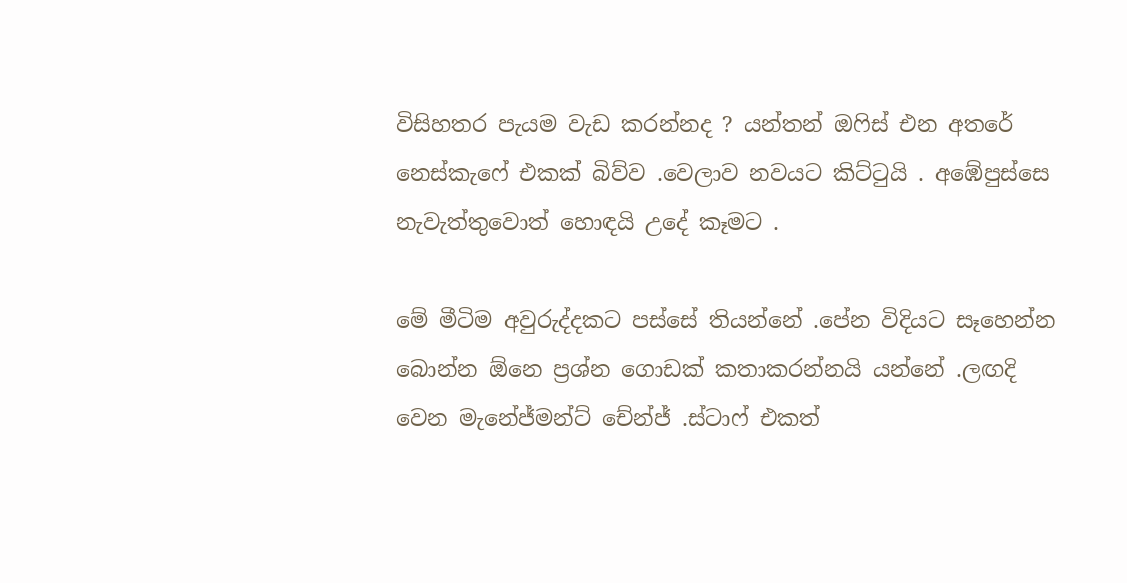විසිහතර පැයම වැඩ කරන්නද ? යන්තන් ඔෆිස් එන අතරේ නෙස්කැෆේ එකක් බිව්ව .වෙලාව නවයට කිට්ටුයි . අඹේපුස්සෙ නැවැත්තුවොත් හොඳයි උදේ කෑමට .

මේ මීටිම අවුරුද්දකට පස්සේ තියන්නේ .පේන විදියට සෑහෙන්න බොන්න ඕනෙ ප්‍රශ්න ගොඩක් කතාකරන්නයි යන්නේ .ලඟදි වෙන මැනේජ්මන්ට් චේන්ජ් .ස්ටාෆ් එකත්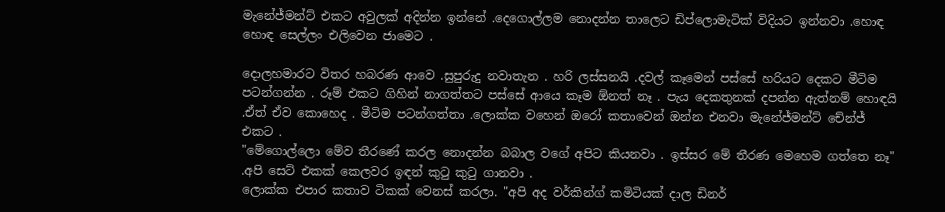මැනේජ්මන්ට් එකට අවුලක් අදින්න ඉන්නේ .දෙගොල්ලම නොදන්න තාලෙට ඩිප්ලොමැටික් විදියට ඉන්නවා .හොඳ හොඳ සෙල්ලං එලිවෙන ජාමෙට .

දොලහමාරට විතර හබරණ ආවෙ .සුපුරුදු නවාතැන . හරි ලස්සනයි .දවල් කෑමෙන් පස්සේ හරියට දෙකට මීටිම පටන්ගන්න . රූම් එකට ගිහින් නාගත්තට පස්සේ ආයෙ කෑම ඕනත් නෑ . පැය දෙකතුනක් දපන්න ඇත්නම් හොඳයි .ඒත් ඒව කොහෙද . මීටිම පටන්ගත්තා .ලොක්ක වහෙන් ඔරෝ කතාවෙන් ඔන්න එනවා මැනේජ්මන්ට් චේන්ජ් එකට .
"මේගොල්ලො මේව තීරණේ කරල නොදන්න බබාල වගේ අපිට කියනවා . ඉස්සර මේ තීරණ මෙහෙම ගත්තෙ නෑ" .අපි සෙට් එකක් කෙලවර ඉඳන් කුටු කුටු ගානවා .
ලොක්ක එපාර කතාව ටිකක් වෙනස් කරලා. "අපි අද වර්කින්ග් කමිටියක් දාල ඩිනර්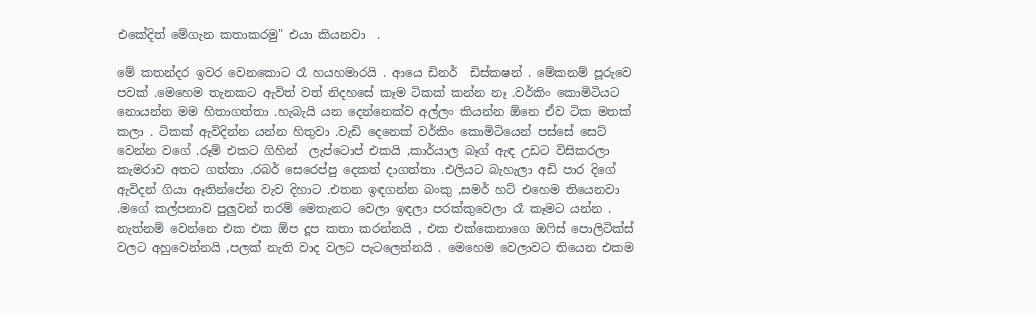එකේදිත් මේගැන කතාකරමු" එයා කියනවා  .

මේ කතන්දර ඉවර වෙනකොට රෑ හයහමාරයි . ආයෙ ඩිනර්  ඩිස්කෂන් . මේකනම් පූරුවෙ පවක් .මෙහෙම තැනකට ඇවිත් වත් නිදහසේ කෑම ටිකක් කන්න නෑ .වර්කිං කොමිටියට නොයන්න මම හිතාගත්තා .හැබැයි යන දෙන්නෙක්ව අල්ලං කියන්න ඕනෙ ඒව ටික මතක් කලා . ටිකක් ඇවිදින්න යන්න හිතුවා .වැඩි දෙනෙක් වර්කිං කොමිටියෙන් පස්සේ සෙට් වෙන්න වගේ .රූම් එකට ගිහින්  ලැප්ටොප් එකයි ,කාර්යාල බෑග් ඇඳ උඩට විසිකරලා කැමරාව අතට ගත්තා .රබර් සෙරෙප්පු දෙකත් දාගත්තා .එලියට බැහැලා අඩි පාර දිගේ ඇවිදන් ගියා ඈතින්පේන වැව දිහාට .එතන ඉඳගන්න බංකු ,සමර් හට් එහෙම තියෙනවා .මගේ කල්පනාව පුලුවන් තරම් මෙතැනට වෙලා ඉඳලා පරක්කුවෙලා රෑ කෑමට යන්න . නැත්නම් වෙන්නෙ එක එක ඕප දූප කතා කරන්නයි , එක එක්කෙනාගෙ ඔෆිස් පොලිටික්ස් වලට අහුවෙන්නයි ,පලක් නැති වාද වලට පැටලෙන්නයි . මෙහෙම වෙලාවට තියෙන එකම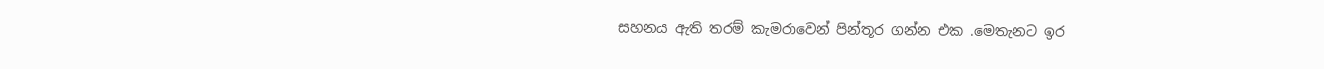සහනය ඇති තරම් කැමරාවෙන් පින්තූර ගන්න එක .මෙතැනට ඉර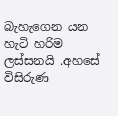බැහැගෙන යන හැටි හරිම ලස්සනයි .අහසේ විසිරුණ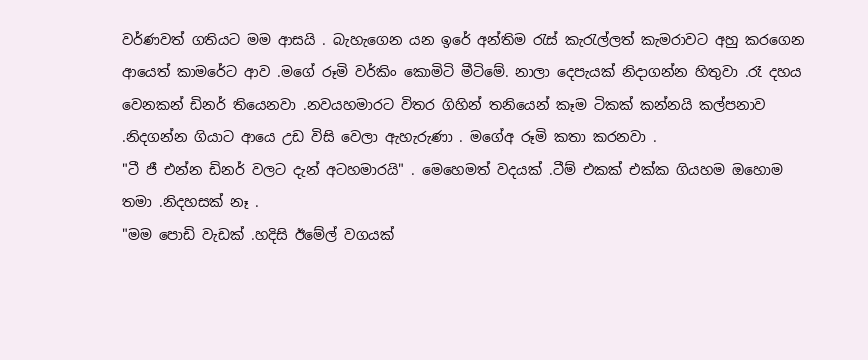වර්ණවත් ගතියට මම ආසයි . බැහැගෙන යන ඉරේ අන්තිම රැස් කැරැල්ලත් කැමරාවට අහු කරගෙන ආයෙත් කාමරේට ආව .මගේ රූමි වර්කිං කොමිටි මීටිමේ. නාලා දෙපැයක් නිදාගන්න හිතුවා .රෑ දහය වෙනකන් ඩිනර් තියෙනවා .නවයහමාරට විතර ගිහින් තනියෙන් කෑම ටිකක් කන්නයි කල්පනාව .නිදගන්න ගියාට ආයෙ උඩ විසි වෙලා ඇහැරුණා . මගේඅ රූමි කතා කරනවා .
"ටී ජී එන්න ඩිනර් වලට දැන් අටහමාරයි" . මෙහෙමත් වදයක් .ටීම් එකක් එක්ක ගියහම ඔහොම තමා .නිදහසක් නෑ .
"මම පොඩි වැඩක් .හදිසි ඊමේල් වගයක්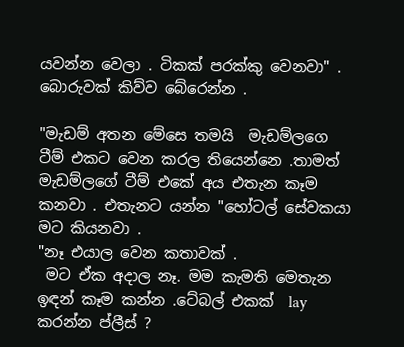යවන්න වෙලා . ටිකක් පරක්කු වෙනවා" . බොරුවක් කිව්ව බේරෙන්න .

"මැඩම් අතන මේසෙ තමයි  මැඩම්ලගෙ ටීම් එකට වෙන කරල තියෙන්නෙ .තාමත් මැඩම්ලගේ ටීම් එකේ අය එතැන කෑම කනවා . එතැනට යන්න "හෝටල් සේවකයා මට කියනවා .
"නෑ එයාල වෙන කතාවක් .
 මට ඒක අදාල නෑ. මම කැමති මෙතැන ඉඳන් කෑම කන්න .ටේබල් එකක්  lay කරන්න ප්ලීස් ?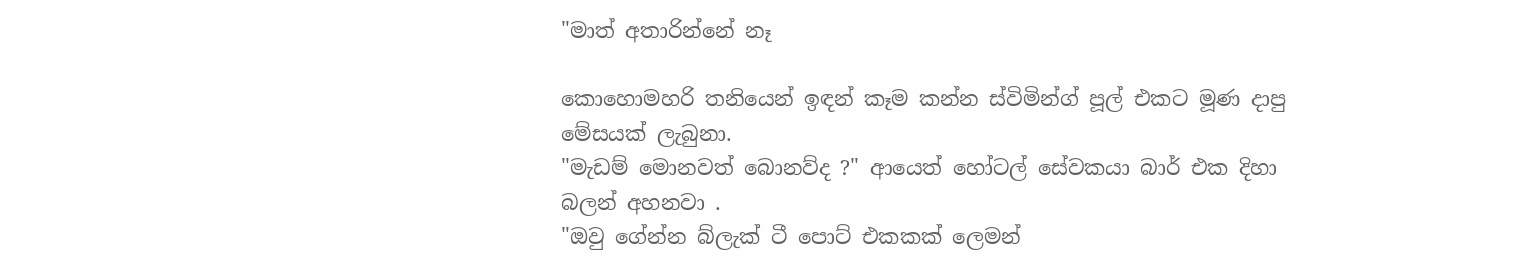"මාත් අතාරින්නේ නෑ

කොහොමහරි තනියෙන් ඉඳන් කෑම කන්න ස්විමින්ග් පූල් එකට මූණ දාපු මේසයක් ලැබුනා.
"මැඩම් මොනවත් බොනව්ද ?" ආයෙත් හෝටල් සේවකයා බාර් එක දිහා බලන් අහනවා .
"ඔවු ගේන්න බ්ලැක් ටී පොට් එකකක් ලෙමන්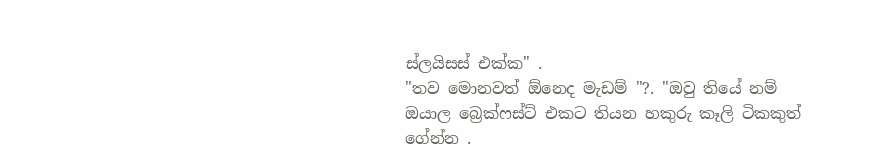ස්ලයිසස් එක්ක" .
"තව මොනවත් ඕනෙද මැඩම් "?. "ඔවු තියේ නම් ඔයාල බ්‍රෙක්ෆස්ට් එකට තියන හකුරු කෑලි ටිකකුත් ගේන්න .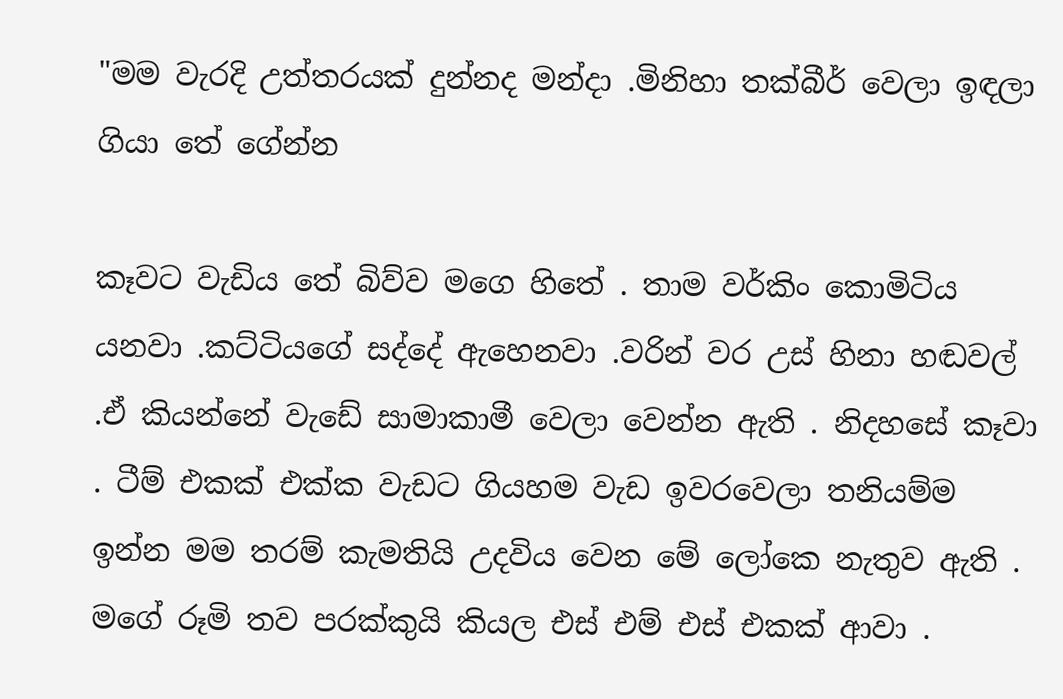"මම වැරදි උත්තරයක් දුන්නද මන්දා .මිනිහා තක්බීර් වෙලා ඉඳලා ගියා තේ ගේන්න

කෑවට වැඩිය තේ බිව්ව මගෙ හිතේ . තාම වර්කිං කොමිටිය යනවා .කට්ටියගේ සද්දේ ඇහෙනවා .වරින් වර උස් හිනා හඬවල් .ඒ කියන්නේ වැඩේ සාමාකාමී වෙලා වෙන්න ඇති . නිදහසේ කෑවා . ටීම් එකක් එක්ක වැඩට ගියහම වැඩ ඉවරවෙලා තනියම්ම ඉන්න මම තරම් කැමතියි උදවිය වෙන මේ ලෝකෙ නැතුව ඇති . මගේ රූමි තව පරක්කුයි කියල එස් එම් එස් එකක් ආවා .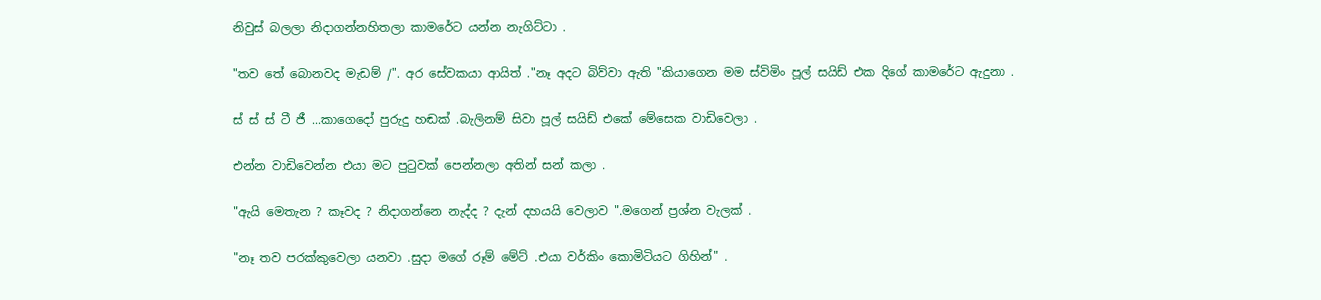නිවුස් බලලා නිදාගන්නහිතලා කාමරේට යන්න නැගිට්ටා .

"තව තේ බොනවද මැඩම් /". අර සේවකයා ආයිත් ."නෑ අදට බිව්වා ඇති "කියාගෙන මම ස්විමිං පූල් සයිඩ් එක දිගේ කාමරේට ඇදුනා .

ස් ස් ස් ටී ජී ...කාගෙදෝ පුරුදු හඬක් .බැලිනම් සිවා පූල් සයිඩ් එකේ මේසෙක වාඩිවෙලා .

එන්න වාඩිවෙන්න එයා මට පුටුවක් පෙන්නලා අතින් සන් කලා .

"ඇයි මෙතැන ? කෑවද ? නිදාගන්නෙ නැද්ද ? දැන් දහයයි වෙලාව ".මගෙන් ප්‍රශ්න වැලක් .

"නෑ තව පරක්කුවෙලා යනවා .සුදා මගේ රූම් මේට් .එයා වර්කිං කොමිටියට ගිහින්" .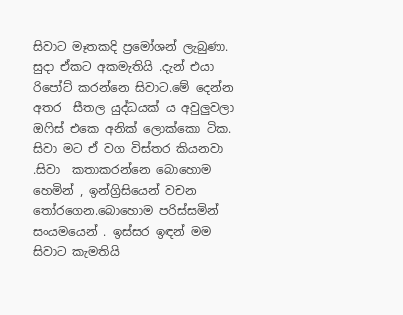සිවාට මෑතකදි ප්‍රමෝශන් ලැබුණා. සුදා ඒකට අකමැතියි .දැන් එයා රිපෝට් කරන්නෙ සිවාට.මේ දෙන්න අතර  සීතල යුද්ධයක් ය අවුලුවලා ඔෆිස් එකෙ අනික් ලොක්කො ටික. සිවා මට ඒ වග විස්තර කියනවා .සිවා  කතාකරන්නෙ බොහොම හෙමින් , ඉන්ග්‍රිසියෙන් වචන තෝරගෙන.බොහොම පරිස්සමින් සංයමයෙන් . ඉස්සර ඉඳන් මම සිවාට කැමතියි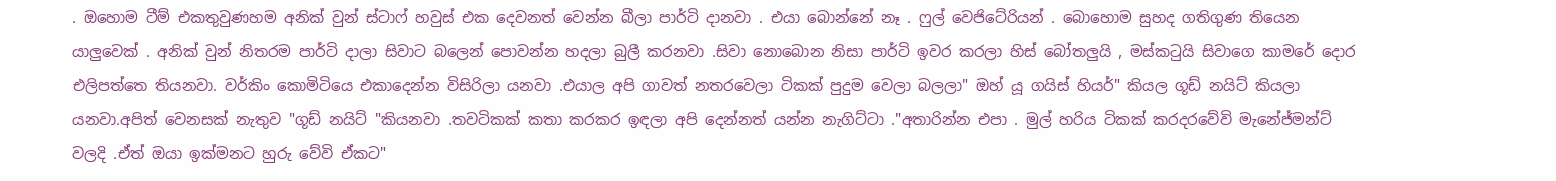. ඔහොම ටීම් එකතුවුණහම අනික් වුන් ස්ටාෆ් හවුස් එක දෙවනත් වෙන්න බීලා පාර්ටි දානවා . එයා බොන්නේ නෑ . ෆුල් වෙජිටේරියන් . බොහොම සුහද ගතිගුණ තියෙන යාලුවෙක් . අනික් වුන් නිතරම පාර්ටි දාලා සිවාට බලෙන් පොවන්න හදලා බුලී කරනවා .සිවා නොබොන නිසා පාර්ටි ඉවර කරලා හිස් බෝතලුයි , මස්කටුයි සිවාගෙ කාමරේ දොර එලිපත්තෙ තියනවා. වර්කිං කොමිටියෙ එකාදෙන්න විසිරිලා යනවා .එයාල අපි ගාවත් නතරවෙලා ටිකක් පුදුම වෙලා බලලා" ඔහ් යූ ගයිස් හියර්" කියල ගූඩ් නයිට් කියලා යනවා.අපිත් වෙනසක් නැතුව "ගූඩ් නයිට් "කියනවා .තවටිකක් කතා කරකර ඉඳලා අපි දෙන්නත් යන්න නැගිට්ටා ."අතාරින්න එපා . මුල් හරිය ටිකක් කරදරවේවි මැනේජ්මන්ට් වලදි .ඒත් ඔයා ඉක්මනට හුරු වේවි ඒකට"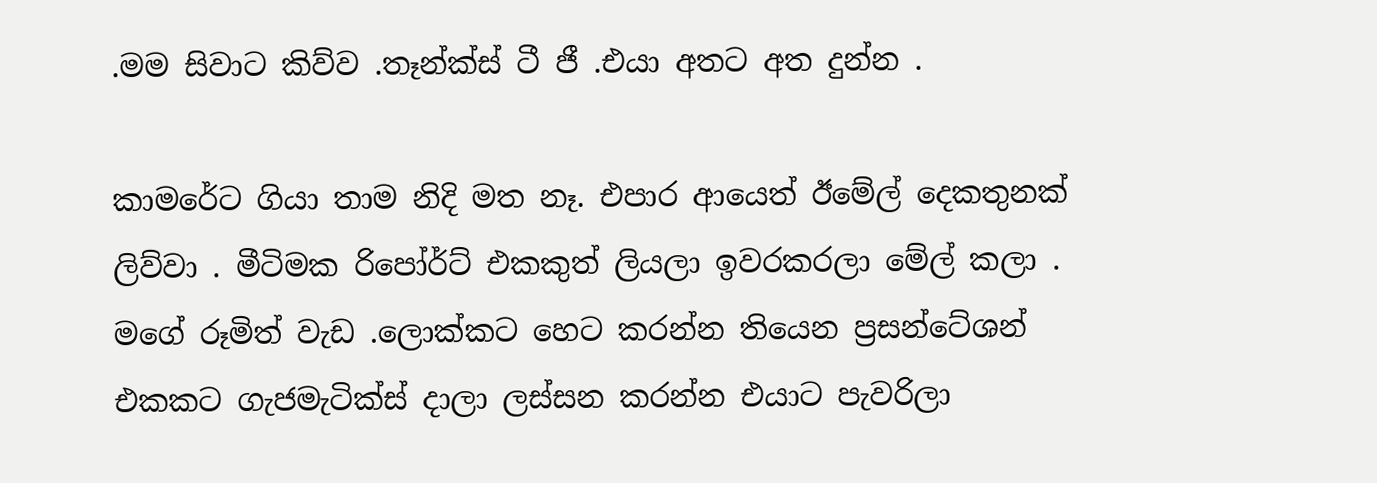.මම සිවාට කිව්ව .තෑන්ක්ස් ටී ජී .එයා අතට අත දුන්න .

කාමරේට ගියා තාම නිදි මත නෑ. එපාර ආයෙත් ඊමේල් දෙකතුනක් ලිව්වා . මීටිමක රිපෝර්ට් එකකුත් ලියලා ඉවරකරලා මේල් කලා . මගේ රූමිත් වැඩ .ලොක්කට හෙට කරන්න තියෙන ප්‍රසන්ටේශන් එකකට ගැජමැටික්ස් දාලා ලස්සන කරන්න එයාට පැවරිලා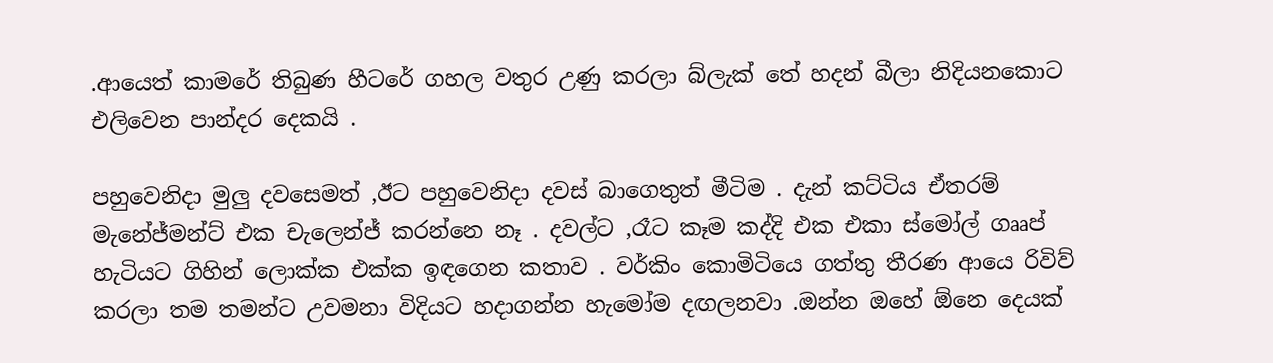.ආයෙත් කාමරේ තිබුණ හීටරේ ගහල වතුර උණු කරලා බ්ලැක් තේ හදන් බීලා නිදියනකොට එලිවෙන පාන්දර දෙකයි .

පහුවෙනිදා මුලු දවසෙමත් ,ඊට පහුවෙනිදා දවස් බාගෙතුත් මීටිම . දැන් කට්ටිය ඒතරම් මැනේජ්මන්ට් එක චැලෙන්ජ් කරන්නෙ නෑ . දවල්ට ,රෑට කෑම කද්දි එක එකා ස්මෝල් ගෲප් හැටියට ගිහින් ලොක්ක එක්ක ඉඳගෙන කතාව . වර්කිං කොමිටියෙ ගත්තු තීරණ ආයෙ රිවිව් කරලා තම තමන්ට උවමනා විදියට හදාගන්න හැමෝම දඟලනවා .ඔන්න ඔහේ ඕනෙ දෙයක්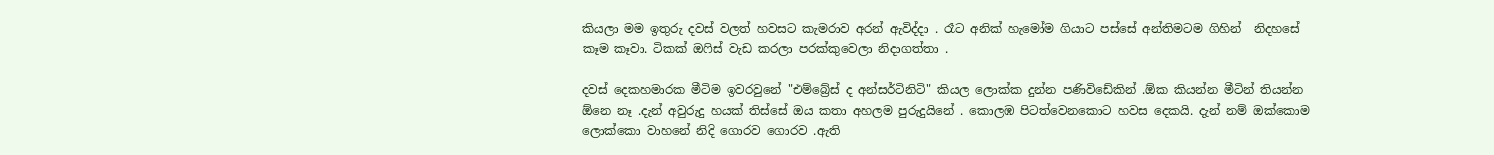කියලා මම ඉතුරු දවස් වලත් හවසට කැමරාව අරන් ඇවිද්දා . රෑට අනික් හැමෝම ගියාට පස්සේ අන්තිමටම ගිහින්  නිදහසේ කෑම කෑවා. ටිකක් ඔෆිස් වැඩ කරලා පරක්කුවෙලා නිදාගත්තා .

දවස් දෙකහමාරක මීටිම ඉවරවුනේ "එම්බ්‍රේස් ද අන්සර්ටිනිටි" කියල ලොක්ක දුන්න පණිවිඩේකින් .ඕක කියන්න මීටින් තියන්න ඕනෙ නෑ .දැන් අවුරුදු හයක් තිස්සේ ඔය කතා අහලම පුරුදුයිනේ . කොලඹ පිටත්වෙනකොට හවස දෙකයි. දැන් නම් ඔක්කොම ලොක්කො වාහනේ නිදි ගොරව ගොරව .ඇති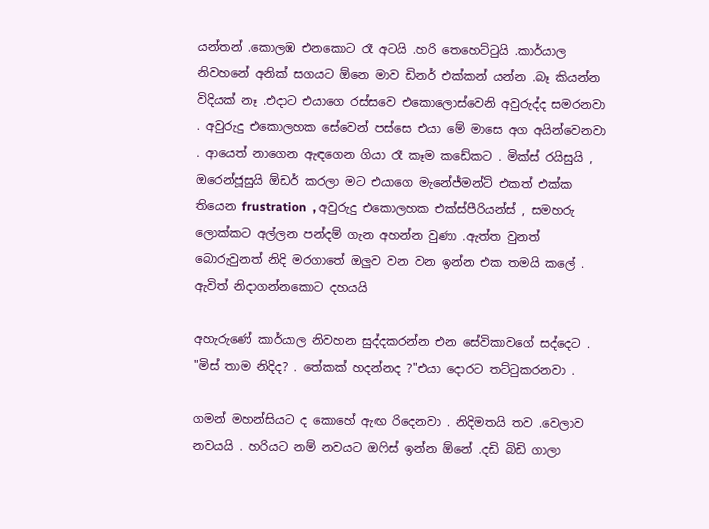යන්තන් .කොලඹ එනකොට රෑ අටයි .හරි තෙහෙට්ටුයි .කාර්යාල නිවහනේ අනික් සගයට ඕනෙ මාව ඩිනර් එක්කන් යන්න .බෑ කියන්න විදියක් නෑ .එදාට එයාගෙ රස්සවෙ එකොලොස්වෙනි අවුරුද්ද සමරනවා . අවුරුදු එකොලහක සේවෙන් පස්සෙ එයා මේ මාසෙ අග අයින්වෙනවා . ආයෙත් නාගෙන ඇඳගෙන ගියා රෑ කෑම කඩේකට . මික්ස් රයිසුයි , ඔරෙන්ජූසුයි ඕඩර් කරලා මට එයාගෙ මැනේජ්මන්ට් එකත් එක්ක තියෙන frustration  , අවුරුදු එකොලහක එක්ස්පීරියන්ස් , සමහරු ලොක්කට අල්ලන පන්දම් ගැන අහන්න වුණා .ඇත්ත වුනත් බොරුවුනත් නිදි මරගාතේ ඔලුව වන වන ඉන්න එක තමයි කලේ . ඇවිත් නිදාගන්නකොට දහයයි

අහැරුණේ කාර්යාල නිවහන සුද්දකරන්න එන සේවිකාවගේ සද්දෙට .
"මිස් තාම නිදිද? . තේකක් හදන්නද ?"එයා දොරට තට්ටුකරනවා .

ගමන් මහන්සියට ද කොහේ ඇඟ රිදෙනවා . නිදිමතයි තව .වෙලාව නවයයි . හරියට නම් නවයට ඔෆිස් ඉන්න ඕනේ .දඩි බිඩි ගාලා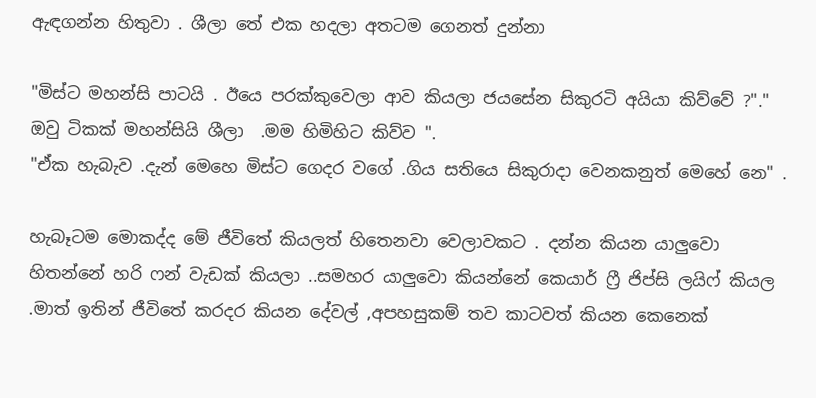ඇඳගන්න හිතුවා . ශීලා තේ එක හදලා අතටම ගෙනත් දුන්නා

"මිස්ට මහන්සි පාටයි . ඊයෙ පරක්කුවෙලා ආව කියලා ජයසේන සිකුරටි අයියා කිව්වේ ?"."
ඔවු ටිකක් මහන්සියි ශීලා  .මම හිමිහිට කිව්ව ".
"ඒක හැබැව .දැන් මෙහෙ මිස්ට ගෙදර වගේ .ගිය සතියෙ සිකුරාදා වෙනකනුත් මෙහේ නෙ" .

හැබෑටම මොකද්ද මේ ජීවිතේ කියලත් හිතෙනවා වෙලාවකට . දන්න කියන යාලුවො හිතන්නේ හරි ෆන් වැඩක් කියලා ..සමහර යාලුවො කියන්නේ කෙයාර් ෆ්‍රී ජිප්සි ලයිෆ් කියල .මාත් ඉතින් ජීවිතේ කරදර කියන දේවල් ,අපහසුකම් තව කාටවත් කියන කෙනෙක්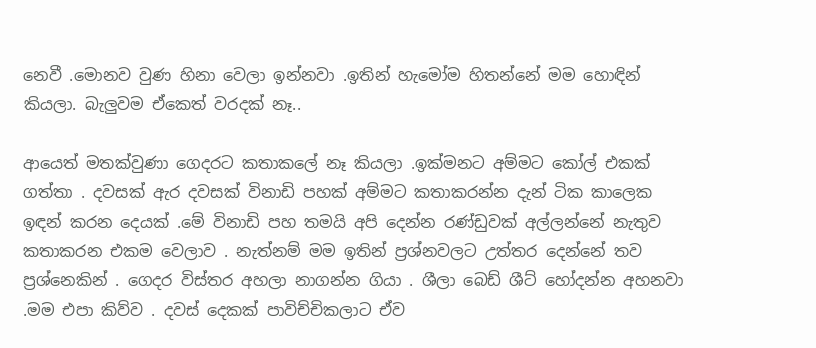නෙවී .මොනව වුණ හිනා වෙලා ඉන්නවා .ඉතින් හැමෝම හිතන්නේ මම හොඳින් කියලා. බැලුවම ඒකෙත් වරදක් නෑ..

ආයෙත් මතක්වුණා ගෙදරට කතාකලේ නෑ කියලා .ඉක්මනට අම්මට කෝල් එකක් ගත්තා . දවසක් ඇර දවසක් විනාඩි පහක් අම්මට කතාකරන්න දැන් ටික කාලෙක ඉඳන් කරන දෙයක් .මේ විනාඩි පහ තමයි අපි දෙන්න රණ්ඩුවක් අල්ලන්නේ නැතුව කතාකරන එකම වෙලාව . නැත්නම් මම ඉතින් ප්‍රශ්නවලට උත්තර දෙන්නේ තව ප්‍රශ්නෙකින් . ගෙදර විස්තර අහලා නාගන්න ගියා . ශීලා බෙඩ් ශීට් හෝදන්න අහනවා .මම එපා කිව්ව . දවස් දෙකක් පාවිච්චිකලාට ඒව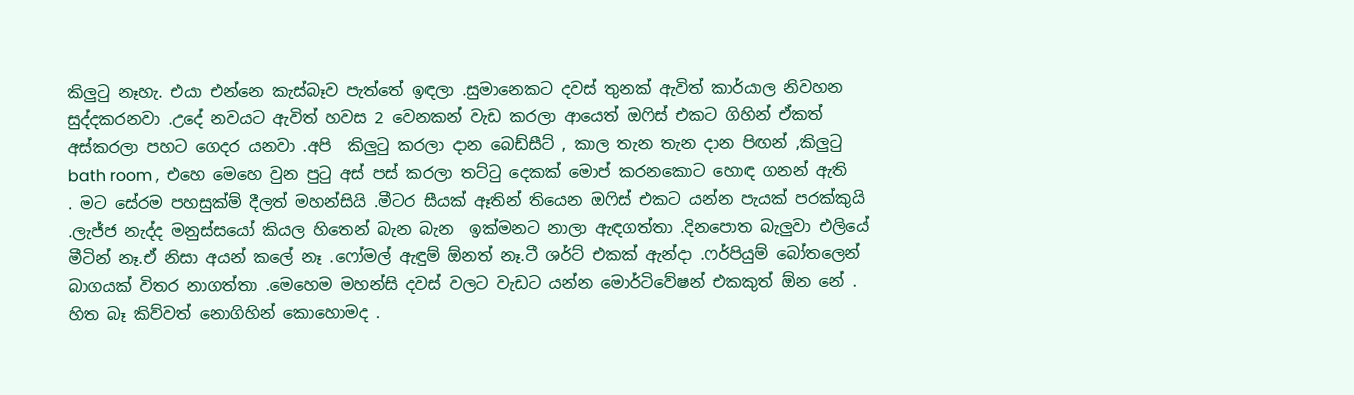කිලුටු නෑහැ. එයා එන්නෙ කැස්බෑව පැත්තේ ඉඳලා .සුමානෙකට දවස් තුනක් ඇවිත් කාර්යාල නිවහන සුද්දකරනවා .උදේ නවයට ඇවිත් හවස 2 වෙනකන් වැඩ කරලා ආයෙත් ඔෆිස් එකට ගිහින් ඒකත් අස්කරලා පහට ගෙදර යනවා .අපි  කිලුටු කරලා දාන බෙඩ්සීට් , කාල තැන තැන දාන පිඟන් ,කිලුටු bath room ,  එහෙ මෙහෙ වුන පුටු අස් පස් කරලා තට්ටු දෙකක් මොප් කරනකොට හොඳ ගනන් ඇති . මට සේරම පහසුක්ම් දීලත් මහන්සියි .මීටර සීයක් ඈතින් තියෙන ඔෆිස් එකට යන්න පැයක් පරක්කුයි .ලැජ්ජ නැද්ද මනුස්සයෝ කියල හිතෙන් බැන බැන  ඉක්මනට නාලා ඇඳගත්තා .දිනපොත බැලුවා එලියේ මීටින් නෑ.ඒ නිසා අයන් කලේ නෑ .ෆෝමල් ඇඳුම් ඕනත් නෑ.ටී ශර්ට් එකක් ඇන්දා .ෆර්පියුම් බෝතලෙන් බාගයක් විතර නාගත්තා .මෙහෙම මහන්සි දවස් වලට වැඩට යන්න මොර්ටිවේෂන් එකකුත් ඕන නේ . හිත බෑ කිව්වත් නොගිහින් කොහොමද .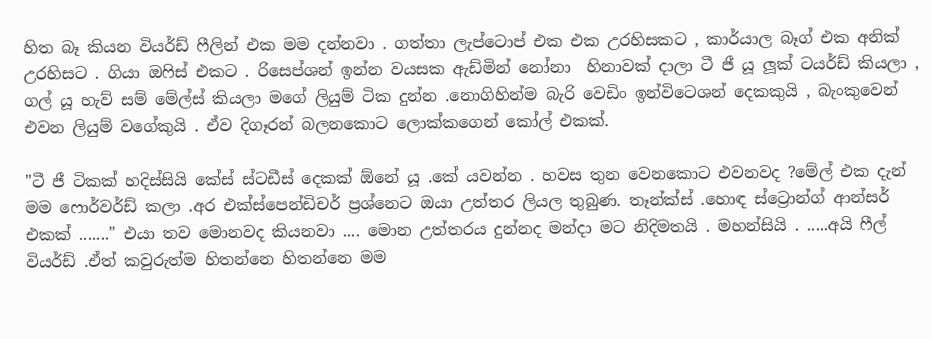හිත බෑ කියන වියර්ඩ් ෆීලින් එක මම දන්නවා . ගත්තා ලැප්ටොප් එක එක උරහිසකට , කාර්යාල බෑග් එක අනික් උරහිසට . ගියා ඔෆිස් එකට . රිසෙප්ශන් ඉන්න වයසක ඇඩ්මින් නෝනා  හිනාවක් දාලා ටී ජී යූ ලූක් ටයර්ඩ් කියලා , ගල් යූ හැව් සම් මේල්ස් කියලා මගේ ලියුම් ටික දුන්න .නොගිහින්ම බැරි වෙඩිං ඉන්විටෙශන් දෙකකුයි , බැංකුවෙන් එවන ලියුම් වගේකුයි . ඒව දිගෑරන් බලනකොට ලොක්කගෙන් කෝල් එකක්.

"ටී ජී ටිකක් හදිස්සියි කේස් ස්ටඩීස් දෙකක් ඕනේ යූ .කේ යවන්න . හවස තුන වෙනකොට එවනවද ?මේල් එක දැන් මම ෆොර්වර්ඩ් කලා .අර එක්ස්පෙන්ඩිචර් ප්‍රශ්නෙට ඔයා උත්තර ලියල තුබුණ. තෑන්ක්ස් .හොඳ ස්ට්‍රොන්ග් ආන්සර් එකක් ......." එයා තව මොනවද කියනවා .... මොන උත්තරය දුන්නද මන්දා මට නිදිමතයි . මහන්සියි . .....අයි ෆීල් වියර්ඩ් .ඒත් කවුරුත්ම හිතන්නෙ හිතන්නෙ මම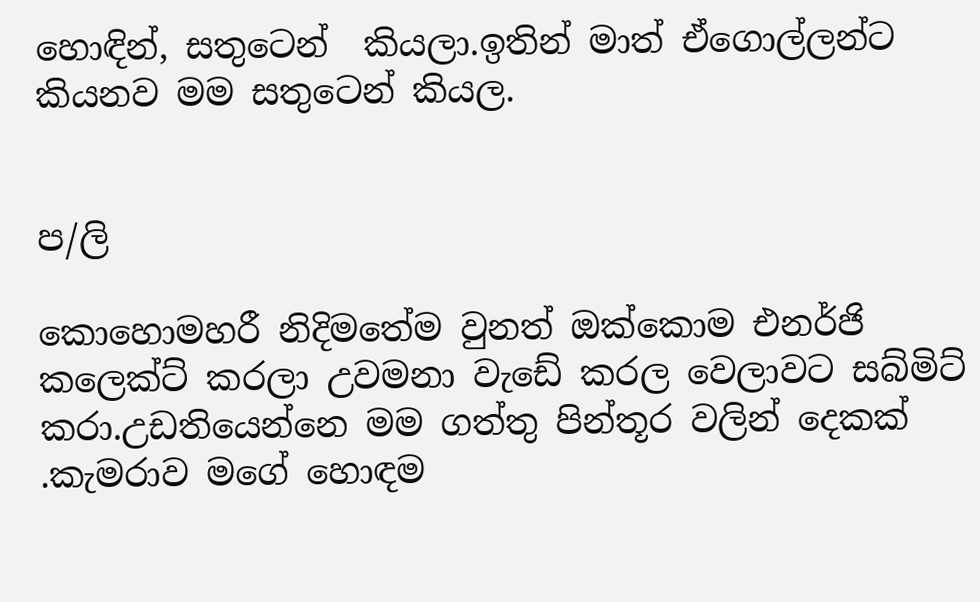හොඳින්, සතුටෙන්  කියලා.ඉතින් මාත් ඒගොල්ලන්ට කියනව මම සතුටෙන් කියල.


ප/ලි

කොහොමහරී නිදිමතේම වුනත් ඔක්කොම එනර්ජි කලෙක්ට් කරලා උවමනා වැඩේ කරල වෙලාවට සබ්මිට් කරා.උඩතියෙන්නෙ මම ගත්තු පින්තූර වලින් දෙකක් .කැමරාව මගේ හොඳම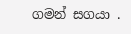ගමන් සගයා .